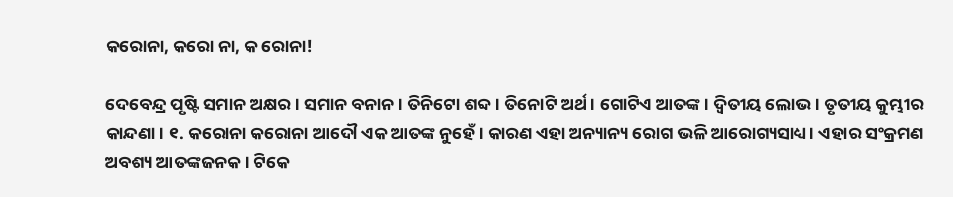କରୋନା, କରୋ ନା, କ ରୋନା!

ଦେବେନ୍ଦ୍ର ପୃଷ୍ଟି ସମାନ ଅକ୍ଷର। ସମାନ ବନାନ। ତିନିଟୋ ଶବ୍ଦ। ତିନୋଟି ଅର୍ଥ। ଗୋଟିଏ ଆତଙ୍କ। ଦ୍ୱିତୀୟ ଲୋଭ। ତୃତୀୟ କୁମ୍ଭୀର କାନ୍ଦଣା। ୧. କରୋନା କରୋନା ଆଦୌ ଏକ ଆତଙ୍କ ନୁହେଁ। କାରଣ ଏହା ଅନ୍ୟାନ୍ୟ ରୋଗ ଭଳି ଆରୋଗ୍ୟସାଧ୍ୟ। ଏହାର ସଂକ୍ରମଣ ଅବଶ୍ୟ ଆତଙ୍କଜନକ। ଟିକେ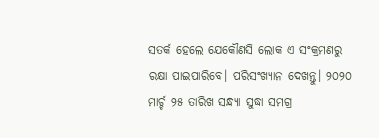ସତର୍କ ହେଲେ ଯେକୌଣସି ଲୋକ ଏ ସଂକ୍ରମଣରୁ ରକ୍ଷା ପାଇପାରିବେ। ପରିସଂଖ୍ୟାନ ଦେଖନ୍ତୁ। ୨୦୨୦ ମାର୍ଚ୍ଚ ୨୫ ତାରିଖ ସନ୍ଧ୍ୟା ସୁଦ୍ଧା ସମଗ୍ର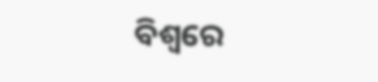ବିଶ୍ୱରେ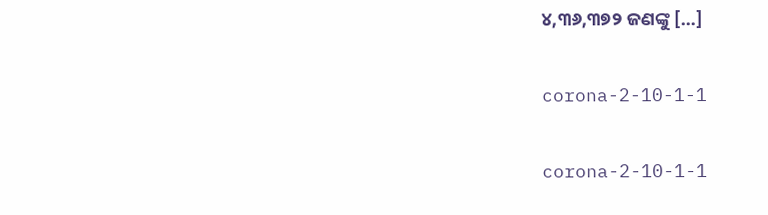୪,୩୬,୩୭୨ ଜଣଙ୍କୁ […]

corona-2-10-1-1

corona-2-10-1-1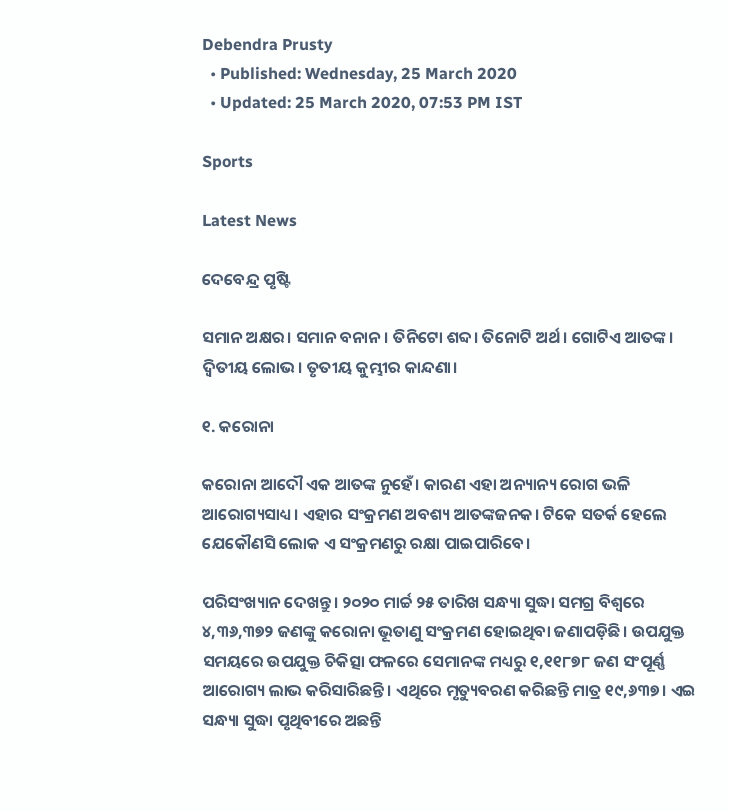Debendra Prusty
  • Published: Wednesday, 25 March 2020
  • Updated: 25 March 2020, 07:53 PM IST

Sports

Latest News

ଦେବେନ୍ଦ୍ର ପୃଷ୍ଟି

ସମାନ ଅକ୍ଷର। ସମାନ ବନାନ। ତିନିଟୋ ଶବ୍ଦ। ତିନୋଟି ଅର୍ଥ। ଗୋଟିଏ ଆତଙ୍କ। ଦ୍ୱିତୀୟ ଲୋଭ। ତୃତୀୟ କୁମ୍ଭୀର କାନ୍ଦଣା।

୧. କରୋନା

କରୋନା ଆଦୌ ଏକ ଆତଙ୍କ ନୁହେଁ। କାରଣ ଏହା ଅନ୍ୟାନ୍ୟ ରୋଗ ଭଳି ଆରୋଗ୍ୟସାଧ୍ୟ। ଏହାର ସଂକ୍ରମଣ ଅବଶ୍ୟ ଆତଙ୍କଜନକ। ଟିକେ ସତର୍କ ହେଲେ ଯେକୌଣସି ଲୋକ ଏ ସଂକ୍ରମଣରୁ ରକ୍ଷା ପାଇପାରିବେ।

ପରିସଂଖ୍ୟାନ ଦେଖନ୍ତୁ। ୨୦୨୦ ମାର୍ଚ୍ଚ ୨୫ ତାରିଖ ସନ୍ଧ୍ୟା ସୁଦ୍ଧା ସମଗ୍ର ବିଶ୍ୱରେ ୪,୩୬,୩୭୨ ଜଣଙ୍କୁ କରୋନା ଭୂତାଣୁ ସଂକ୍ରମଣ ହୋଇଥିବା ଜଣାପଡ଼ିଛି। ଉପଯୁକ୍ତ ସମୟରେ ଉପଯୁକ୍ତ ଚିକିତ୍ସା ଫଳରେ ସେମାନଙ୍କ ମଧ୍ୟରୁ ୧,୧୧୮୭୮ ଜଣ ସଂପୂର୍ଣ୍ଣ ଆରୋଗ୍ୟ ଲାଭ କରିସାରିଛନ୍ତି। ଏଥିରେ ମୃତ୍ୟୁବରଣ କରିଛନ୍ତି ମାତ୍ର ୧୯,୬୩୭। ଏଇ ସନ୍ଧ୍ୟା ସୁଦ୍ଧା ପୃଥିବୀରେ ଅଛନ୍ତି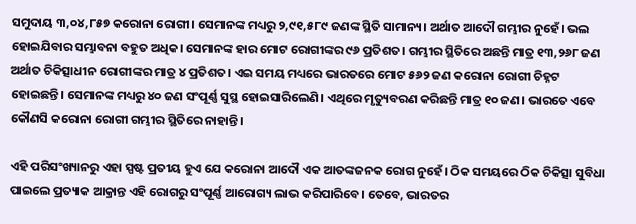ସମୁଦାୟ ୩,୦୪,୮୫୭ କରୋନା ରୋଗୀ। ସେମାନଙ୍କ ମଧ୍ୟରୁ ୨,୯୧,୫୮୯ ଜଣଙ୍କ ସ୍ଥିତି ସାମାନ୍ୟ। ଅର୍ଥାତ ଆଦୌ ଗମ୍ଭୀର ନୁହେଁ। ଭଲ ହୋଇଯିବାର ସମ୍ଭାବନା ବହୁତ ଅଧିକ। ସେମାନଙ୍କ ହାର ମୋଟ ରୋଗୀଙ୍କର ୯୬ ପ୍ରତିଶତ। ଗମ୍ଭୀର ସ୍ଥିତିରେ ଅଛନ୍ତି ମାତ୍ର ୧୩,୨୬୮ ଜଣ ଅର୍ଥାତ ଚିକିତ୍ସାଧୀନ ରୋଗୀଙ୍କର ମାତ୍ର ୪ ପ୍ରତିଶତ। ଏଇ ସମୟ ମଧ୍ୟରେ ଭାରତରେ ମୋଟ ୫୬୨ ଜଣ କରୋନା ରୋଗୀ ଚିହ୍ନଟ ହୋଇଛନ୍ତି। ସେମାନଙ୍କ ମଧ୍ୟରୁ ୪୦ ଜଣ ସଂପୂର୍ଣ୍ଣ ସୁସ୍ଥ ହୋଇସାରିଲେଣି। ଏଥିରେ ମୃତ୍ୟୁବରଣ କରିଛନ୍ତି ମାତ୍ର ୧୦ ଜଣ। ଭାରତେ ଏବେ କୌଣସି କରୋନା ରୋଗୀ ଗମ୍ଭୀର ସ୍ଥିତିରେ ନାହାନ୍ତି।

ଏହି ପରିସଂଖ୍ୟାନରୁ ଏହା ସ୍ପଷ୍ଟ ପ୍ରତୀୟ ହୁଏ ଯେ କରୋନା ଆଦୌ ଏକ ଆତଙ୍କଜନକ ରୋଗ ନୁହେଁ। ଠିକ ସମୟରେ ଠିକ ଚିକିତ୍ସା ସୁବିଧା ପାଇଲେ ପ୍ରତ୍ୟାକ ଆକ୍ରାନ୍ତ ଏହି ରୋଗରୁ ସଂପୂର୍ଣ୍ଣ ଆରୋଗ୍ୟ ଲାଭ କରିପାରିବେ। ତେବେ, ଭାରତର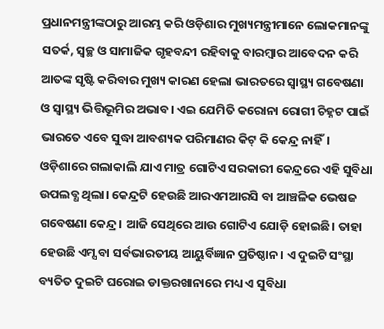ପ୍ରଧାନମନ୍ତ୍ରୀଙ୍କଠାରୁ ଆରମ୍ଭ କରି ଓଡ଼ିଶାର ମୁଖ୍ୟମନ୍ତ୍ରୀମାନେ ଲୋକମାନଙ୍କୁ ସତର୍କ, ସ୍ୱଚ୍ଛ ଓ ସାମାଜିକ ଗୃହବନ୍ଦୀ ରହିବାକୁ ବାରମ୍ବାର ଆବେଦନ କରି ଆତଙ୍କ ସୃଷ୍ଟି କରିବାର ମୁଖ୍ୟ କାରଣ ହେଲା ଭାରତରେ ସ୍ୱାସ୍ଥ୍ୟ ଗବେଷଣା ଓ ସ୍ୱାସ୍ଥ୍ୟ ଭିତ୍ତିଭୂମିର ଅଭାବ। ଏଇ ଯେମିତି କରୋନା ରୋଗୀ ଚିହ୍ନଟ ପାଇଁ ଭାରତେ ଏବେ ସୁଦ୍ଧା ଆବଶ୍ୟକ ପରିମାଣର କିଟ୍‌ କି କେନ୍ଦ୍ର ନାହିଁ। ଓଡ଼ିଶାରେ ଗଲାକାଲି ଯାଏ ମାତ୍ର ଗୋଟିଏ ସରକାରୀ କେନ୍ଦ୍ରରେ ଏହି ସୁବିଧା ଉପଲବ୍ଧ ଥିଲା। କେନ୍ଦ୍ରଟି ହେଉଛି ଆରଏମଆରସି ବା ଆଞ୍ଚଳିକ ଭେଷଜ ଗବେଷଣା କେନ୍ଦ୍ର। ଆଜି ସେଥିରେ ଆଉ ଗୋଟିଏ ଯୋଡ଼ି ହୋଇଛି। ତାହା ହେଉଛି ଏମ୍ସ ବା ସର୍ବଭାରତୀୟ ଆୟୁର୍ବିଜ୍ଞାନ ପ୍ରତିଷ୍ଠାନ। ଏ ଦୁଇଟି ସଂସ୍ଥା ବ୍ୟତିତ ଦୁଇଟି ଘରୋଇ ଡାକ୍ତରଖାନାରେ ମଧ୍ୟ ଏ ସୁବିଧା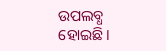ଉପଲବ୍ଧ ହୋଇଛି।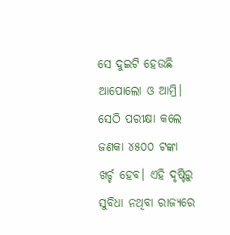ସେ ଦୁଇଟି ହେଉଛି ଆପୋଲୋ ଓ ଆମ୍ରି। ସେଠି ପରୀକ୍ଷା କଲେ ଜଣକା ୪୫୦୦ ଟଙ୍କା ଖର୍ଚ୍ଚ ହେବ। ଏହି ଦୃଷ୍ଟିରୁ ସୁବିଧା ନଥିବା ରାଜ୍ୟରେ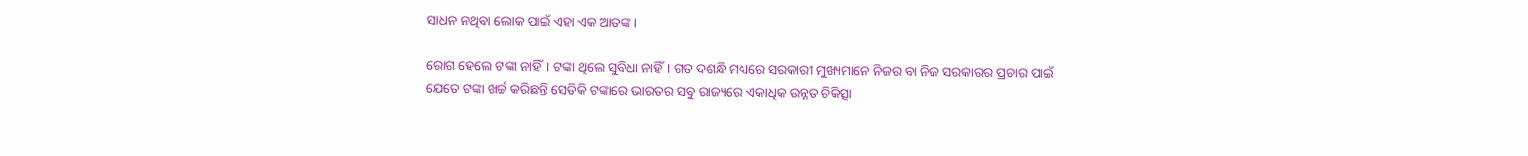ସାଧନ ନଥିବା ଲୋକ ପାଇଁ ଏହା ଏକ ଆତଙ୍କ।

ରୋଗ ହେଲେ ଟଙ୍କା ନାହିଁ। ଟଙ୍କା ଥିଲେ ସୁବିଧା ନାହିଁ। ଗତ ଦଶନ୍ଧି ମଧ୍ୟରେ ସରକାରୀ ମୁଖ୍ୟମାନେ ନିଜର ବା ନିଜ ସରକାରର ପ୍ରଚାର ପାଇଁ ଯେତେ ଟଙ୍କା ଖର୍ଚ୍ଚ କରିଛନ୍ତି ସେତିକି ଟଙ୍କାରେ ଭାରତର ସବୁ ରାଜ୍ୟରେ ଏକାଧିକ ଉନ୍ନତ ଚିକିତ୍ସା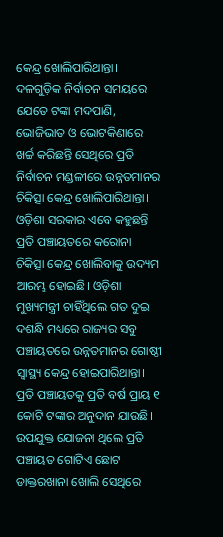କେନ୍ଦ୍ର ଖୋଲିପାରିଥାନ୍ତା। ଦଳଗୁଡ଼ିକ ନିର୍ବାଚନ ସମୟରେ ଯେତେ ଟଙ୍କା ମଦପାଣି, ଭୋଜିଭାତ ଓ ଭୋଟକିଣାରେ ଖର୍ଚ୍ଚ କରିଛନ୍ତି ସେଥିରେ ପ୍ରତି ନିର୍ବାଚନ ମଣ୍ଡଳୀରେ ଉନ୍ନତମାନର ଚିକିତ୍ସା କେନ୍ଦ୍ର ଖୋଲିପାରିଥାନ୍ତା। ଓଡ଼ିଶା ସରକାର ଏବେ କହୁଛନ୍ତି ପ୍ରତି ପଞ୍ଚାୟତରେ କରୋନା ଚିକିତ୍ସା କେନ୍ଦ୍ର ଖୋଲିବାକୁ ଉଦ୍ୟମ ଆରମ୍ଭ ହୋଇଛି। ଓଡ଼ିଶା ମୁଖ୍ୟମନ୍ତ୍ରୀ ଚାହିଁଥିଲେ ଗତ ଦୁଇ ଦଶନ୍ଧି ମଧ୍ୟରେ ରାଜ୍ୟର ସବୁ ପଞ୍ଚାୟତରେ ଉନ୍ନତମାନର ଗୋଷ୍ଠୀ ସ୍ୱାସ୍ଥ୍ୟ କେନ୍ଦ୍ର ହୋଇପାରିଥାନ୍ତା। ପ୍ରତି ପଞ୍ଚାୟତକୁ ପ୍ରତି ବର୍ଷ ପ୍ରାୟ ୧ କୋଟି ଟଙ୍କାର ଅନୁଦାନ ଯାଉଛି। ଉପଯୁକ୍ତ ଯୋଜନା ଥିଲେ ପ୍ରତି ପଞ୍ଚାୟତ ଗୋଟିଏ ଛୋଟ ଡାକ୍ତରଖାନା ଖୋଲି ସେଥିରେ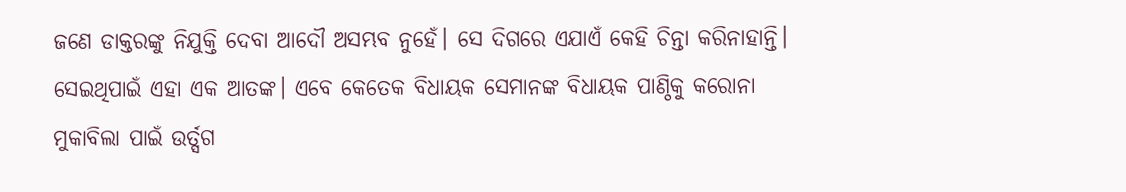ଜଣେ ଡାକ୍ତରଙ୍କୁ ନିଯୁକ୍ତି ଦେବା ଆଦୌ ଅସମ୍ଭବ ନୁହେଁ। ସେ ଦିଗରେ ଏଯାଏଁ କେହି ଚିନ୍ତା କରିନାହାନ୍ତି। ସେଇଥିପାଇଁ ଏହା ଏକ ଆତଙ୍କ। ଏବେ କେତେକ ବିଧାୟକ ସେମାନଙ୍କ ବିଧାୟକ ପାଣ୍ଠିକୁ କରୋନା ମୁକାବିଲା ପାଇଁ ଉର୍ତ୍ସଗ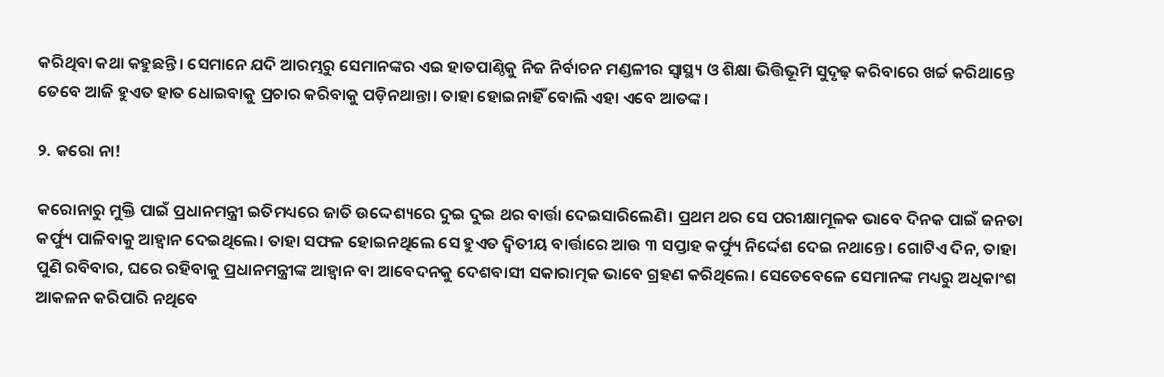କରିଥିବା କଥା କହୁଛନ୍ତି। ସେମାନେ ଯଦି ଆରମ୍ଭରୁ ସେମାନଙ୍କର ଏଇ ହାତପାଣ୍ଠିକୁ ନିଜ ନିର୍ବାଚନ ମଣ୍ଡଳୀର ସ୍ୱାସ୍ଥ୍ୟ ଓ ଶିକ୍ଷା ଭିତ୍ତିଭୂମି ସୁଦୃଢ଼ କରିବାରେ ଖର୍ଚ୍ଚ କରିଥାନ୍ତେ ତେବେ ଆଜି ହୁଏତ ହାତ ଧୋଇବାକୁ ପ୍ରଚାର କରିବାକୁ ପଡ଼ିନଥାନ୍ତା। ତାହା ହୋଇନାହିଁ ବୋଲି ଏହା ଏବେ ଆତଙ୍କ।

୨. କରୋ ନା!

କରୋନାରୁ ମୁକ୍ତି ପାଇଁ ପ୍ରଧାନମନ୍ତ୍ରୀ ଇତିମଧ୍ୟରେ ଜାତି ଉଦ୍ଦେଶ୍ୟରେ ଦୁଇ ଦୁଇ ଥର ବାର୍ତ୍ତା ଦେଇସାରିଲେଣି। ପ୍ରଥମ ଥର ସେ ପରୀକ୍ଷାମୂଳକ ଭାବେ ଦିନକ ପାଇଁ ଜନତା କର୍ଫ୍ୟୁ ପାଳିବାକୁ ଆହ୍ୱାନ ଦେଇଥିଲେ। ତାହା ସଫଳ ହୋଇନଥିଲେ ସେ ହୁଏତ ଦ୍ୱିତୀୟ ବାର୍ତ୍ତାରେ ଆଉ ୩ ସପ୍ତାହ କର୍ଫ୍ୟୁ ନିର୍ଦ୍ଦେଶ ଦେଇ ନଥାନ୍ତେ। ଗୋଟିଏ ଦିନ, ତାହା ପୁଣି ରବିବାର, ଘରେ ରହିବାକୁ ପ୍ରଧାନମନ୍ତ୍ରୀଙ୍କ ଆହ୍ୱାନ ବା ଆବେଦନକୁ ଦେଶବାସୀ ସକାରାତ୍ମକ ଭାବେ ଗ୍ରହଣ କରିଥିଲେ। ସେତେବେଳେ ସେମାନଙ୍କ ମଧ୍ୟରୁ ଅଧିକାଂଶ ଆକଳନ କରିପାରି ନଥିବେ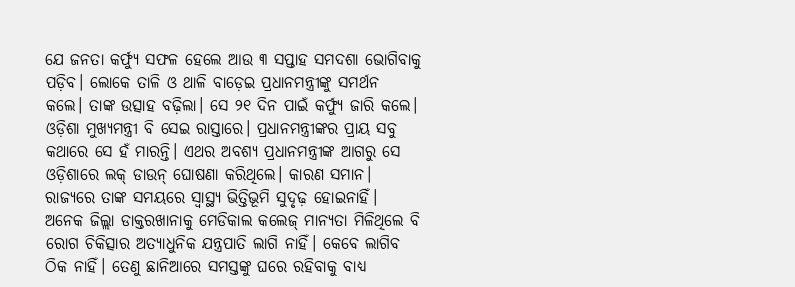ଯେ ଜନତା କର୍ଫ୍ୟୁ ସଫଳ ହେଲେ ଆଉ ୩ ସପ୍ତାହ ସମଦଶା ଭୋଗିବାକୁ ପଡ଼ିବ। ଲୋକେ ତାଳି ଓ ଥାଳି ବାଡ଼େଇ ପ୍ରଧାନମନ୍ତ୍ରୀଙ୍କୁ ସମର୍ଥନ କଲେ। ତାଙ୍କ ଉତ୍ସାହ ବଢ଼ିଲା। ସେ ୨୧ ଦିନ ପାଇଁ କର୍ଫ୍ୟୁ ଜାରି କଲେ। ଓଡ଼ିଶା ମୁଖ୍ୟମନ୍ତ୍ରୀ ବି ସେଇ ରାସ୍ତାରେ। ପ୍ରଧାନମନ୍ତ୍ରୀଙ୍କର ପ୍ରାୟ ସବୁ କଥାରେ ସେ ହଁ ମାରନ୍ତି। ଏଥର ଅବଶ୍ୟ ପ୍ରଧାନମନ୍ତ୍ରୀଙ୍କ ଆଗରୁ ସେ ଓଡ଼ିଶାରେ ଲକ୍‌ ଡାଉନ୍‌ ଘୋଷଣା କରିଥିଲେ। କାରଣ ସମାନ। ରାଜ୍ୟରେ ତାଙ୍କ ସମୟରେ ସ୍ୱାସ୍ଥ୍ୟ ଭିତ୍ତିଭୂମି ସୁଦୃଢ଼ ହୋଇନାହିଁ। ଅନେକ ଜିଲ୍ଲା ଡାକ୍ତରଖାନାକୁ ମେଡିକାଲ କଲେଜ୍‌ ମାନ୍ୟତା ମିଳିଥିଲେ ବି ରୋଗ ଚିକିତ୍ସାର ଅତ୍ୟାଧୁନିକ ଯନ୍ତ୍ରପାତି ଲାଗି ନାହିଁ। କେବେ ଲାଗିବ ଠିକ ନାହିଁ। ତେଣୁ ଛାନିଆରେ ସମସ୍ତଙ୍କୁ ଘରେ ରହିବାକୁ ବାଧ୍ୟ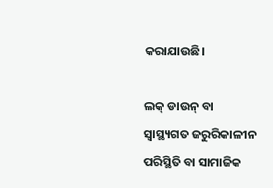କରାଯାଉଛି।

ଲକ୍‌ ଡାଉନ୍‌ ବା ସ୍ୱାସ୍ଥ୍ୟଗତ ଜରୁରିକାଳୀନ ପରିସ୍ଥିତି ବା ସାମାଜିକ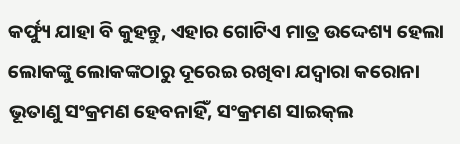କର୍ଫ୍ୟୁ ଯାହା ବି କୁହନ୍ତୁ, ଏହାର ଗୋଟିଏ ମାତ୍ର ଉଦ୍ଦେଶ୍ୟ ହେଲା ଲୋକଙ୍କୁ ଲୋକଙ୍କଠାରୁ ଦୂରେଇ ରଖିବା ଯଦ୍ୱାରା କରୋନା ଭୂତାଣୁ ସଂକ୍ରମଣ ହେବନାହିଁ, ସଂକ୍ରମଣ ସାଇକ୍‌ଲ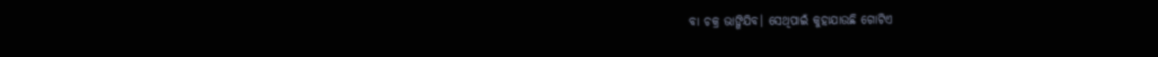ବା ଚକ୍ର ଭାଙ୍ଗିଯିବ। ସେଥିପାଇଁ କୁହାଯାଉଛି ଗୋଟିଏ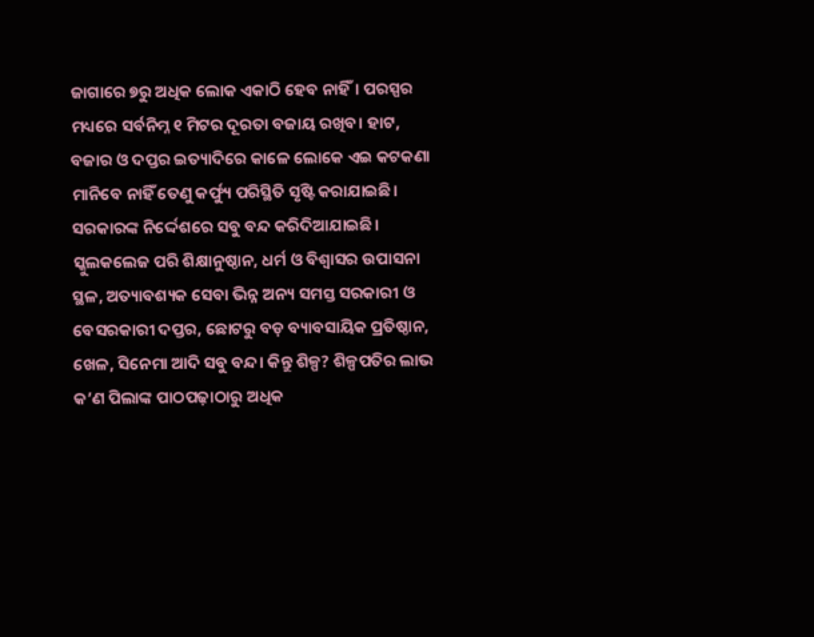ଜାଗାରେ ୭ରୁ ଅଧିକ ଲୋକ ଏକାଠି ହେବ ନାହିଁ। ପରସ୍ପର ମଧ୍ୟରେ ସର୍ବନିମ୍ନ ୧ ମିଟର ଦୂରତା ବଜାୟ ରଖିବ। ହାଟ, ବଜାର ଓ ଦପ୍ତର ଇତ୍ୟାଦିରେ କାଳେ ଲୋକେ ଏଇ କଟକଣା ମାନିବେ ନାହିଁ ତେଣୁ କର୍ଫ୍ୟୁ ପରିସ୍ଥିତି ସୃଷ୍ଟି କରାଯାଇଛି। ସରକାରଙ୍କ ନିର୍ଦ୍ଦେଶରେ ସବୁ ବନ୍ଦ କରିଦିଆଯାଇଛି। ସ୍କୁଲକଲେଜ ପରି ଶିକ୍ଷାନୁଷ୍ଠାନ, ଧର୍ମ ଓ ବିଶ୍ୱାସର ଉପାସନା ସ୍ଥଳ, ଅତ୍ୟାବଶ୍ୟକ ସେବା ଭିନ୍ନ ଅନ୍ୟ ସମସ୍ତ ସରକାରୀ ଓ ବେସରକାରୀ ଦପ୍ତର, ଛୋଟରୁ ବଡ଼ ବ୍ୟାବସାୟିକ ପ୍ରତିଷ୍ଠାନ, ଖେଳ, ସିନେମା ଆଦି ସବୁ ବନ୍ଦ। କିନ୍ତୁ ଶିଳ୍ପ? ଶିଳ୍ପପତିର ଲାଭ କ’ଣ ପିଲାଙ୍କ ପାଠପଢ଼ାଠାରୁ ଅଧିକ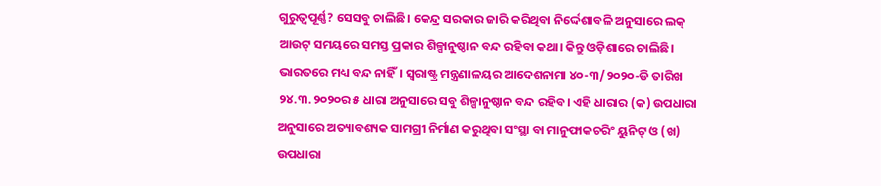ଗୁରୁତ୍ୱପୂର୍ଣ୍ଣ? ସେସବୁ ଚାଲିଛି। କେନ୍ଦ୍ର ସରକାର ଜାରି କରିଥିବା ନିର୍ଦ୍ଦେଶାବଳି ଅନୁସାରେ ଲକ୍‌ ଆଉଟ୍‌ ସମୟରେ ସମସ୍ତ ପ୍ରକାର ଶିଳ୍ପାନୁଷ୍ଠାନ ବନ୍ଦ ରହିବା କଥା। କିନ୍ତୁ ଓଡ଼ିଶାରେ ଚାଲିଛି। ଭାରତରେ ମଧ୍ୟ ବନ୍ଦ ନାହିଁ। ସ୍ୱରାଷ୍ଟ୍ର ମନ୍ତ୍ରଣାଳୟର ଆଦେଶନାମା ୪୦-୩/୨୦୨୦-ଡି ତାରିଖ ୨୪.୩.୨୦୨୦ର ୫ ଧାରା ଅନୁସାରେ ସବୁ ଶିଳ୍ପାନୁଷ୍ଠାନ ବନ୍ଦ ରହିବ। ଏହି ଧାରାର (କ) ଉପଧାରା ଅନୁସାରେ ଅତ୍ୟାବଶ୍ୟକ ସାମଗ୍ରୀ ନିର୍ମାଣ କରୁଥିବା ସଂସ୍ଥା ବା ମାନୁଫାକଚରିଂ ୟୁନିଟ୍‌ ଓ (ଖ) ଉପଧାରା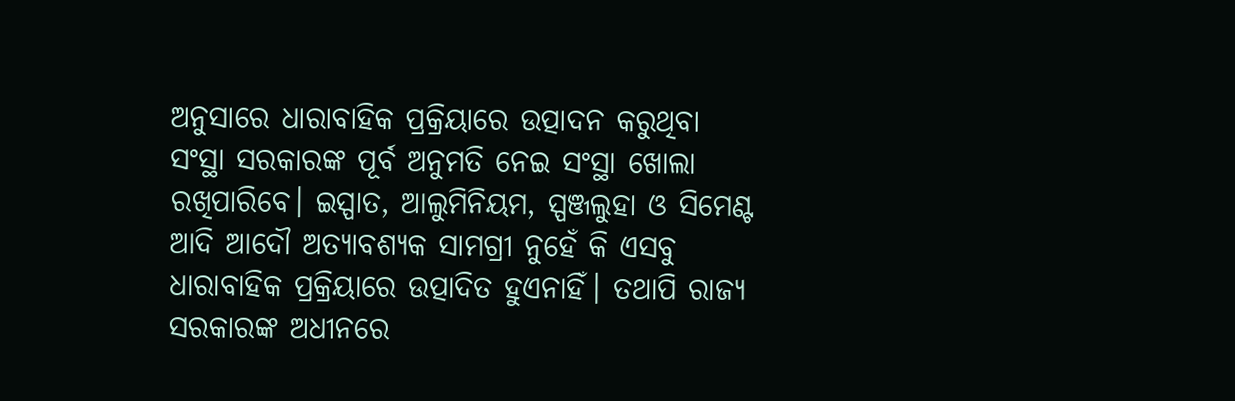ଅନୁସାରେ ଧାରାବାହିକ ପ୍ରକ୍ରିୟାରେ ଉତ୍ପାଦନ କରୁଥିବା ସଂସ୍ଥା ସରକାରଙ୍କ ପୂର୍ବ ଅନୁମତି ନେଇ ସଂସ୍ଥା ଖୋଲା ରଖିପାରିବେ। ଇସ୍ପାତ, ଆଲୁମିନିୟମ, ସ୍ପଞ୍ଜଲୁହା ଓ ସିମେଣ୍ଟ ଆଦି ଆଦୌ ଅତ୍ୟାବଶ୍ୟକ ସାମଗ୍ରୀ ନୁହେଁ କି ଏସବୁ ଧାରାବାହିକ ପ୍ରକ୍ରିୟାରେ ଉତ୍ପାଦିତ ହୁଏନାହିଁ। ତଥାପି ରାଜ୍ୟ ସରକାରଙ୍କ ଅଧୀନରେ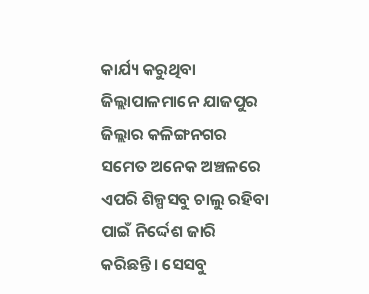କାର୍ଯ୍ୟ କରୁଥିବା ଜିଲ୍ଲାପାଳମାନେ ଯାଜପୁର ଜିଲ୍ଲାର କଳିଙ୍ଗନଗର ସମେତ ଅନେକ ଅଞ୍ଚଳରେ ଏପରି ଶିଳ୍ପସବୁ ଚାଲୁ ରହିବା ପାଇଁ ନିର୍ଦ୍ଦେଶ ଜାରି କରିଛନ୍ତି। ସେସବୁ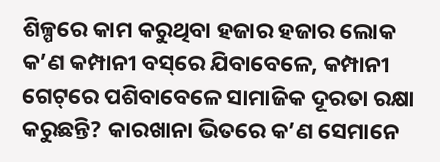ଶିଳ୍ପରେ କାମ କରୁଥିବା ହଜାର ହଜାର ଲୋକ କ’ଣ କମ୍ପାନୀ ବସ୍‌ରେ ଯିବାବେଳେ, କମ୍ପାନୀ ଗେଟ୍‌ରେ ପଶିବାବେଳେ ସାମାଜିକ ଦୂରତା ରକ୍ଷା କରୁଛନ୍ତି? କାରଖାନା ଭିତରେ କ’ଣ ସେମାନେ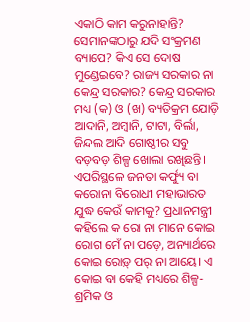ଏକାଠି କାମ କରୁନାହାନ୍ତି? ସେମାନଙ୍କଠାରୁ ଯଦି ସଂକ୍ରମଣ ବ୍ୟାପେ? କିଏ ସେ ଦୋଷ ମୁଣ୍ଡେଇବେ? ରାଜ୍ୟ ସରକାର ନା କେନ୍ଦ୍ର ସରକାର? କେନ୍ଦ୍ର ସରକାର ମଧ୍ୟ (କ) ଓ (ଖ) ବ୍ୟତିକ୍ରମ ଯୋଡ଼ି ଆଦାନି, ଅମ୍ବାନି, ଟାଟା, ବିର୍ଲା, ଜିନ୍ଦଲ ଆଦି ଗୋଷ୍ଠୀର ସବୁ ବଡ଼ବଡ଼ ଶିଳ୍ପ ଖୋଲା ରଖିଛନ୍ତି। ଏପରିସ୍ଥଳେ ଜନତା କର୍ଫ୍ୟୁ ବା କରୋନା ବିରୋଧୀ ମହାଭାରତ ଯୁଦ୍ଧ କେଉଁ କାମକୁ? ପ୍ରଧାନମନ୍ତ୍ରୀ କହିଲେ କ ରୋ ନା ମାନେ କୋଇ ରୋଗ ମେଁ ନା ପଡ଼େ, ଅନ୍ୟାର୍ଥରେ କୋଇ ରୋଡ଼୍‌ ପର୍‌ ନା ଆୟେ। ଏ କୋଇ ବା କେହି ମଧ୍ୟରେ ଶିଳ୍ପ-ଶ୍ରମିକ ଓ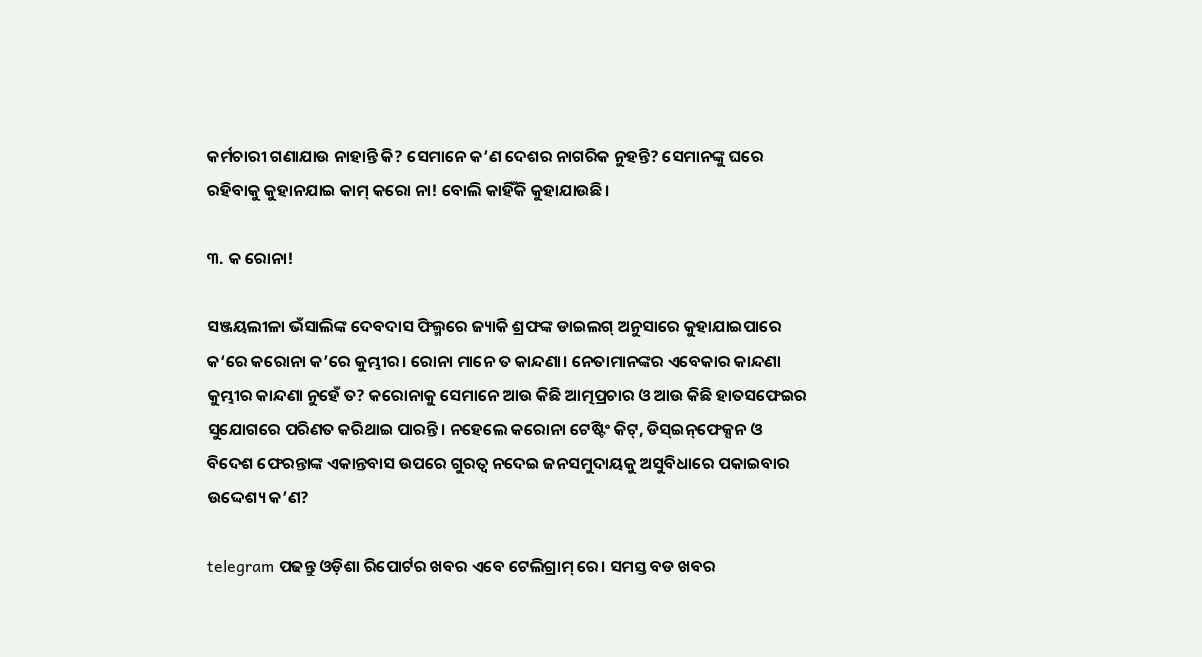କର୍ମଚାରୀ ଗଣାଯାଉ ନାହାନ୍ତି କି? ସେମାନେ କ’ଣ ଦେଶର ନାଗରିକ ନୁହନ୍ତି? ସେମାନଙ୍କୁ ଘରେ ରହିବାକୁ କୁହାନଯାଇ କାମ୍‌ କରୋ ନା! ବୋଲି କାହିଁକି କୁହାଯାଉଛି।

୩. କ ରୋନା!

ସଞ୍ଜୟଲୀଳା ଭଁସାଲିଙ୍କ ଦେବଦାସ ଫିଲ୍ମରେ ଜ୍ୟାକି ଶ୍ରଫଙ୍କ ଡାଇଲଗ୍‌ ଅନୁସାରେ କୁହାଯାଇପାରେ କ‘ରେ କରୋନା କ’ରେ କୁମ୍ଭୀର। ରୋନା ମାନେ ତ କାନ୍ଦଣା। ନେତାମାନଙ୍କର ଏବେକାର କାନ୍ଦଣା କୁମ୍ଭୀର କାନ୍ଦଣା ନୁହେଁ ତ? କରୋନାକୁ ସେମାନେ ଆଉ କିଛି ଆତ୍ମପ୍ରଚାର ଓ ଆଉ କିଛି ହାତସଫେଇର ସୁଯୋଗରେ ପରିଣତ କରିଥାଇ ପାରନ୍ତି। ନହେଲେ କରୋନା ଟେଷ୍ଟିଂ କିଟ୍‌, ଡିସ୍‌ଇନ୍‌ଫେକ୍ସନ ଓ ବିଦେଶ ଫେରନ୍ତାଙ୍କ ଏକାନ୍ତବାସ ଉପରେ ଗୁରତ୍ୱ ନଦେଇ ଜନସମୁଦାୟକୁ ଅସୁବିଧାରେ ପକାଇବାର ଉଦ୍ଦେଶ୍ୟ କ’ଣ?

telegram ପଢନ୍ତୁ ଓଡ଼ିଶା ରିପୋର୍ଟର ଖବର ଏବେ ଟେଲିଗ୍ରାମ୍ ରେ। ସମସ୍ତ ବଡ ଖବର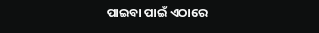ପାଇବା ପାଇଁ ଏଠାରେ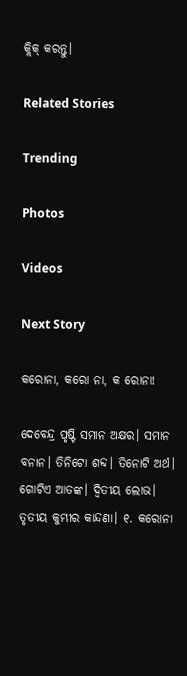କ୍ଲିକ୍ କରନ୍ତୁ।

Related Stories

Trending

Photos

Videos

Next Story

କରୋନା, କରୋ ନା, କ ରୋନା!

ଦେବେନ୍ଦ୍ର ପୃଷ୍ଟି ସମାନ ଅକ୍ଷର। ସମାନ ବନାନ। ତିନିଟୋ ଶବ୍ଦ। ତିନୋଟି ଅର୍ଥ। ଗୋଟିଏ ଆତଙ୍କ। ଦ୍ୱିତୀୟ ଲୋଭ। ତୃତୀୟ କୁମ୍ଭୀର କାନ୍ଦଣା। ୧. କରୋନା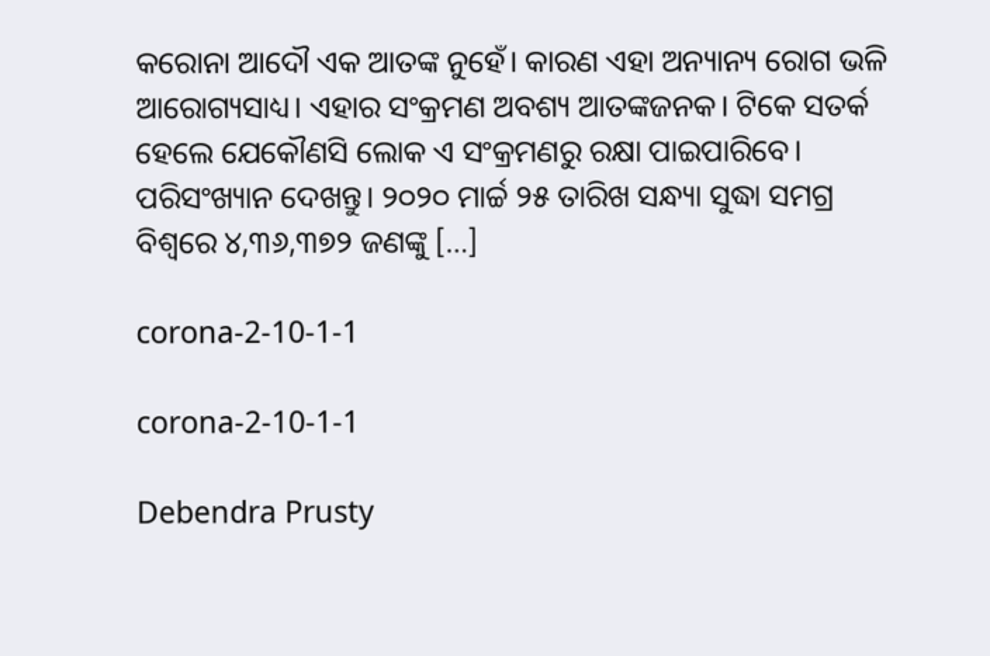କରୋନା ଆଦୌ ଏକ ଆତଙ୍କ ନୁହେଁ। କାରଣ ଏହା ଅନ୍ୟାନ୍ୟ ରୋଗ ଭଳି ଆରୋଗ୍ୟସାଧ୍ୟ। ଏହାର ସଂକ୍ରମଣ ଅବଶ୍ୟ ଆତଙ୍କଜନକ। ଟିକେ ସତର୍କ ହେଲେ ଯେକୌଣସି ଲୋକ ଏ ସଂକ୍ରମଣରୁ ରକ୍ଷା ପାଇପାରିବେ। ପରିସଂଖ୍ୟାନ ଦେଖନ୍ତୁ। ୨୦୨୦ ମାର୍ଚ୍ଚ ୨୫ ତାରିଖ ସନ୍ଧ୍ୟା ସୁଦ୍ଧା ସମଗ୍ର ବିଶ୍ୱରେ ୪,୩୬,୩୭୨ ଜଣଙ୍କୁ […]

corona-2-10-1-1

corona-2-10-1-1

Debendra Prusty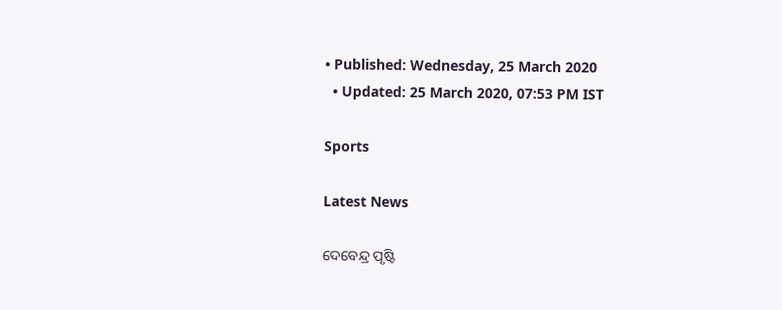• Published: Wednesday, 25 March 2020
  • Updated: 25 March 2020, 07:53 PM IST

Sports

Latest News

ଦେବେନ୍ଦ୍ର ପୃଷ୍ଟି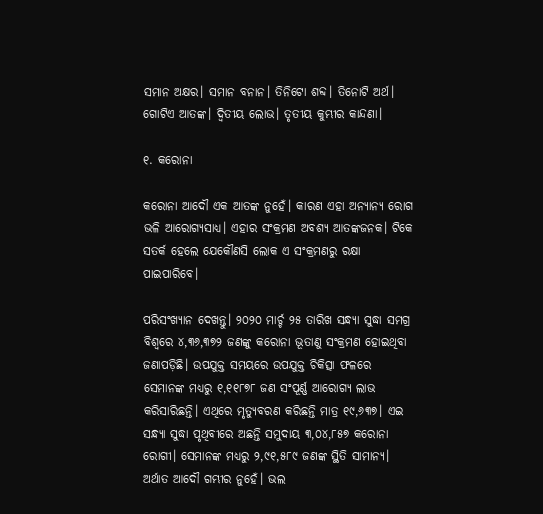ସମାନ ଅକ୍ଷର। ସମାନ ବନାନ। ତିନିଟୋ ଶବ୍ଦ। ତିନୋଟି ଅର୍ଥ। ଗୋଟିଏ ଆତଙ୍କ। ଦ୍ୱିତୀୟ ଲୋଭ। ତୃତୀୟ କୁମ୍ଭୀର କାନ୍ଦଣା।

୧. କରୋନା

କରୋନା ଆଦୌ ଏକ ଆତଙ୍କ ନୁହେଁ। କାରଣ ଏହା ଅନ୍ୟାନ୍ୟ ରୋଗ ଭଳି ଆରୋଗ୍ୟସାଧ୍ୟ। ଏହାର ସଂକ୍ରମଣ ଅବଶ୍ୟ ଆତଙ୍କଜନକ। ଟିକେ ସତର୍କ ହେଲେ ଯେକୌଣସି ଲୋକ ଏ ସଂକ୍ରମଣରୁ ରକ୍ଷା ପାଇପାରିବେ।

ପରିସଂଖ୍ୟାନ ଦେଖନ୍ତୁ। ୨୦୨୦ ମାର୍ଚ୍ଚ ୨୫ ତାରିଖ ସନ୍ଧ୍ୟା ସୁଦ୍ଧା ସମଗ୍ର ବିଶ୍ୱରେ ୪,୩୬,୩୭୨ ଜଣଙ୍କୁ କରୋନା ଭୂତାଣୁ ସଂକ୍ରମଣ ହୋଇଥିବା ଜଣାପଡ଼ିଛି। ଉପଯୁକ୍ତ ସମୟରେ ଉପଯୁକ୍ତ ଚିକିତ୍ସା ଫଳରେ ସେମାନଙ୍କ ମଧ୍ୟରୁ ୧,୧୧୮୭୮ ଜଣ ସଂପୂର୍ଣ୍ଣ ଆରୋଗ୍ୟ ଲାଭ କରିସାରିଛନ୍ତି। ଏଥିରେ ମୃତ୍ୟୁବରଣ କରିଛନ୍ତି ମାତ୍ର ୧୯,୬୩୭। ଏଇ ସନ୍ଧ୍ୟା ସୁଦ୍ଧା ପୃଥିବୀରେ ଅଛନ୍ତି ସମୁଦାୟ ୩,୦୪,୮୫୭ କରୋନା ରୋଗୀ। ସେମାନଙ୍କ ମଧ୍ୟରୁ ୨,୯୧,୫୮୯ ଜଣଙ୍କ ସ୍ଥିତି ସାମାନ୍ୟ। ଅର୍ଥାତ ଆଦୌ ଗମ୍ଭୀର ନୁହେଁ। ଭଲ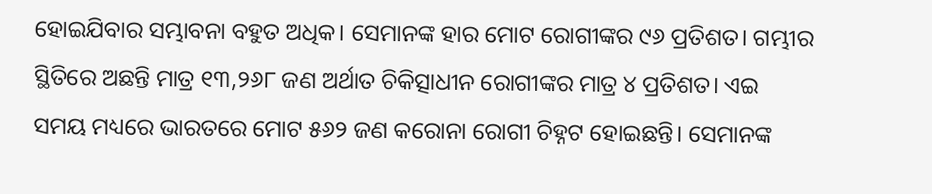ହୋଇଯିବାର ସମ୍ଭାବନା ବହୁତ ଅଧିକ। ସେମାନଙ୍କ ହାର ମୋଟ ରୋଗୀଙ୍କର ୯୬ ପ୍ରତିଶତ। ଗମ୍ଭୀର ସ୍ଥିତିରେ ଅଛନ୍ତି ମାତ୍ର ୧୩,୨୬୮ ଜଣ ଅର୍ଥାତ ଚିକିତ୍ସାଧୀନ ରୋଗୀଙ୍କର ମାତ୍ର ୪ ପ୍ରତିଶତ। ଏଇ ସମୟ ମଧ୍ୟରେ ଭାରତରେ ମୋଟ ୫୬୨ ଜଣ କରୋନା ରୋଗୀ ଚିହ୍ନଟ ହୋଇଛନ୍ତି। ସେମାନଙ୍କ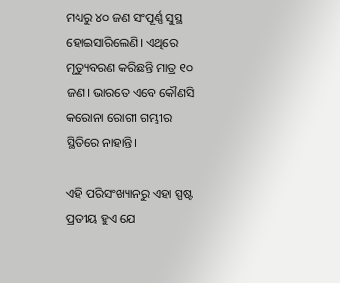ମଧ୍ୟରୁ ୪୦ ଜଣ ସଂପୂର୍ଣ୍ଣ ସୁସ୍ଥ ହୋଇସାରିଲେଣି। ଏଥିରେ ମୃତ୍ୟୁବରଣ କରିଛନ୍ତି ମାତ୍ର ୧୦ ଜଣ। ଭାରତେ ଏବେ କୌଣସି କରୋନା ରୋଗୀ ଗମ୍ଭୀର ସ୍ଥିତିରେ ନାହାନ୍ତି।

ଏହି ପରିସଂଖ୍ୟାନରୁ ଏହା ସ୍ପଷ୍ଟ ପ୍ରତୀୟ ହୁଏ ଯେ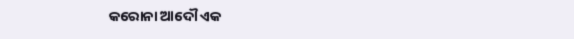କରୋନା ଆଦୌ ଏକ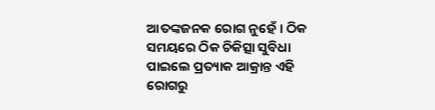ଆତଙ୍କଜନକ ରୋଗ ନୁହେଁ। ଠିକ ସମୟରେ ଠିକ ଚିକିତ୍ସା ସୁବିଧା ପାଇଲେ ପ୍ରତ୍ୟାକ ଆକ୍ରାନ୍ତ ଏହି ରୋଗରୁ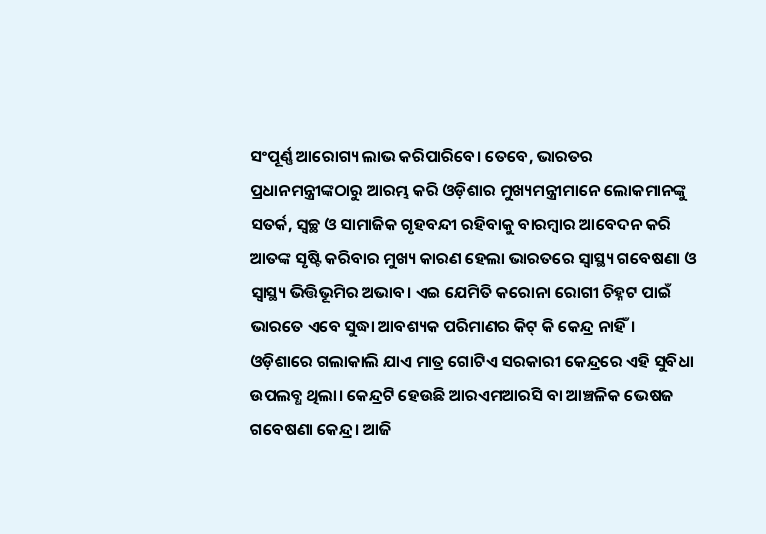ସଂପୂର୍ଣ୍ଣ ଆରୋଗ୍ୟ ଲାଭ କରିପାରିବେ। ତେବେ, ଭାରତର ପ୍ରଧାନମନ୍ତ୍ରୀଙ୍କଠାରୁ ଆରମ୍ଭ କରି ଓଡ଼ିଶାର ମୁଖ୍ୟମନ୍ତ୍ରୀମାନେ ଲୋକମାନଙ୍କୁ ସତର୍କ, ସ୍ୱଚ୍ଛ ଓ ସାମାଜିକ ଗୃହବନ୍ଦୀ ରହିବାକୁ ବାରମ୍ବାର ଆବେଦନ କରି ଆତଙ୍କ ସୃଷ୍ଟି କରିବାର ମୁଖ୍ୟ କାରଣ ହେଲା ଭାରତରେ ସ୍ୱାସ୍ଥ୍ୟ ଗବେଷଣା ଓ ସ୍ୱାସ୍ଥ୍ୟ ଭିତ୍ତିଭୂମିର ଅଭାବ। ଏଇ ଯେମିତି କରୋନା ରୋଗୀ ଚିହ୍ନଟ ପାଇଁ ଭାରତେ ଏବେ ସୁଦ୍ଧା ଆବଶ୍ୟକ ପରିମାଣର କିଟ୍‌ କି କେନ୍ଦ୍ର ନାହିଁ। ଓଡ଼ିଶାରେ ଗଲାକାଲି ଯାଏ ମାତ୍ର ଗୋଟିଏ ସରକାରୀ କେନ୍ଦ୍ରରେ ଏହି ସୁବିଧା ଉପଲବ୍ଧ ଥିଲା। କେନ୍ଦ୍ରଟି ହେଉଛି ଆରଏମଆରସି ବା ଆଞ୍ଚଳିକ ଭେଷଜ ଗବେଷଣା କେନ୍ଦ୍ର। ଆଜି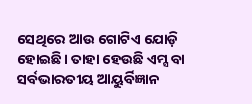ସେଥିରେ ଆଉ ଗୋଟିଏ ଯୋଡ଼ି ହୋଇଛି। ତାହା ହେଉଛି ଏମ୍ସ ବା ସର୍ବଭାରତୀୟ ଆୟୁର୍ବିଜ୍ଞାନ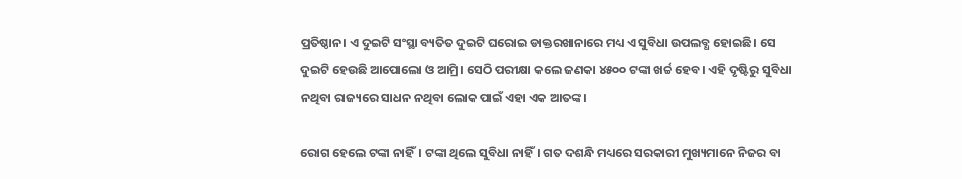ପ୍ରତିଷ୍ଠାନ। ଏ ଦୁଇଟି ସଂସ୍ଥା ବ୍ୟତିତ ଦୁଇଟି ଘରୋଇ ଡାକ୍ତରଖାନାରେ ମଧ୍ୟ ଏ ସୁବିଧା ଉପଲବ୍ଧ ହୋଇଛି। ସେ ଦୁଇଟି ହେଉଛି ଆପୋଲୋ ଓ ଆମ୍ରି। ସେଠି ପରୀକ୍ଷା କଲେ ଜଣକା ୪୫୦୦ ଟଙ୍କା ଖର୍ଚ୍ଚ ହେବ। ଏହି ଦୃଷ୍ଟିରୁ ସୁବିଧା ନଥିବା ରାଜ୍ୟରେ ସାଧନ ନଥିବା ଲୋକ ପାଇଁ ଏହା ଏକ ଆତଙ୍କ।

ରୋଗ ହେଲେ ଟଙ୍କା ନାହିଁ। ଟଙ୍କା ଥିଲେ ସୁବିଧା ନାହିଁ। ଗତ ଦଶନ୍ଧି ମଧ୍ୟରେ ସରକାରୀ ମୁଖ୍ୟମାନେ ନିଜର ବା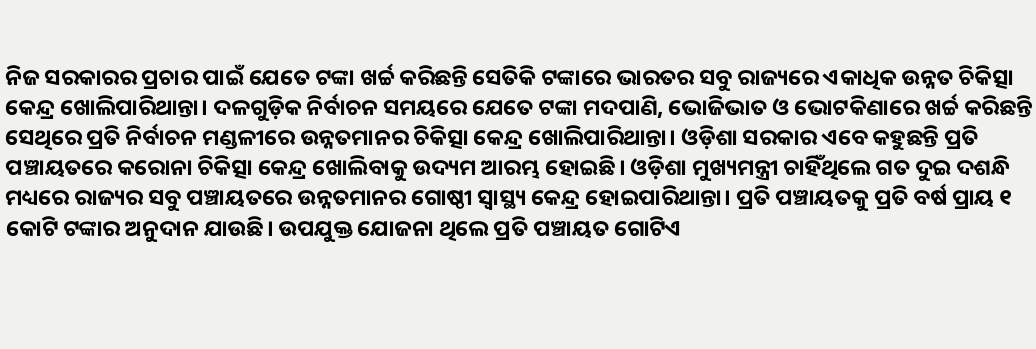ନିଜ ସରକାରର ପ୍ରଚାର ପାଇଁ ଯେତେ ଟଙ୍କା ଖର୍ଚ୍ଚ କରିଛନ୍ତି ସେତିକି ଟଙ୍କାରେ ଭାରତର ସବୁ ରାଜ୍ୟରେ ଏକାଧିକ ଉନ୍ନତ ଚିକିତ୍ସା କେନ୍ଦ୍ର ଖୋଲିପାରିଥାନ୍ତା। ଦଳଗୁଡ଼ିକ ନିର୍ବାଚନ ସମୟରେ ଯେତେ ଟଙ୍କା ମଦପାଣି, ଭୋଜିଭାତ ଓ ଭୋଟକିଣାରେ ଖର୍ଚ୍ଚ କରିଛନ୍ତି ସେଥିରେ ପ୍ରତି ନିର୍ବାଚନ ମଣ୍ଡଳୀରେ ଉନ୍ନତମାନର ଚିକିତ୍ସା କେନ୍ଦ୍ର ଖୋଲିପାରିଥାନ୍ତା। ଓଡ଼ିଶା ସରକାର ଏବେ କହୁଛନ୍ତି ପ୍ରତି ପଞ୍ଚାୟତରେ କରୋନା ଚିକିତ୍ସା କେନ୍ଦ୍ର ଖୋଲିବାକୁ ଉଦ୍ୟମ ଆରମ୍ଭ ହୋଇଛି। ଓଡ଼ିଶା ମୁଖ୍ୟମନ୍ତ୍ରୀ ଚାହିଁଥିଲେ ଗତ ଦୁଇ ଦଶନ୍ଧି ମଧ୍ୟରେ ରାଜ୍ୟର ସବୁ ପଞ୍ଚାୟତରେ ଉନ୍ନତମାନର ଗୋଷ୍ଠୀ ସ୍ୱାସ୍ଥ୍ୟ କେନ୍ଦ୍ର ହୋଇପାରିଥାନ୍ତା। ପ୍ରତି ପଞ୍ଚାୟତକୁ ପ୍ରତି ବର୍ଷ ପ୍ରାୟ ୧ କୋଟି ଟଙ୍କାର ଅନୁଦାନ ଯାଉଛି। ଉପଯୁକ୍ତ ଯୋଜନା ଥିଲେ ପ୍ରତି ପଞ୍ଚାୟତ ଗୋଟିଏ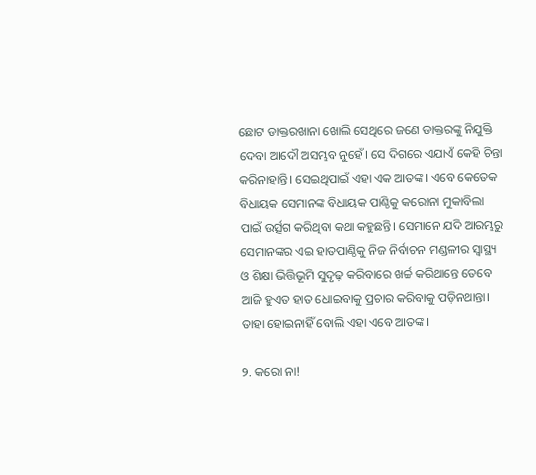ଛୋଟ ଡାକ୍ତରଖାନା ଖୋଲି ସେଥିରେ ଜଣେ ଡାକ୍ତରଙ୍କୁ ନିଯୁକ୍ତି ଦେବା ଆଦୌ ଅସମ୍ଭବ ନୁହେଁ। ସେ ଦିଗରେ ଏଯାଏଁ କେହି ଚିନ୍ତା କରିନାହାନ୍ତି। ସେଇଥିପାଇଁ ଏହା ଏକ ଆତଙ୍କ। ଏବେ କେତେକ ବିଧାୟକ ସେମାନଙ୍କ ବିଧାୟକ ପାଣ୍ଠିକୁ କରୋନା ମୁକାବିଲା ପାଇଁ ଉର୍ତ୍ସଗ କରିଥିବା କଥା କହୁଛନ୍ତି। ସେମାନେ ଯଦି ଆରମ୍ଭରୁ ସେମାନଙ୍କର ଏଇ ହାତପାଣ୍ଠିକୁ ନିଜ ନିର୍ବାଚନ ମଣ୍ଡଳୀର ସ୍ୱାସ୍ଥ୍ୟ ଓ ଶିକ୍ଷା ଭିତ୍ତିଭୂମି ସୁଦୃଢ଼ କରିବାରେ ଖର୍ଚ୍ଚ କରିଥାନ୍ତେ ତେବେ ଆଜି ହୁଏତ ହାତ ଧୋଇବାକୁ ପ୍ରଚାର କରିବାକୁ ପଡ଼ିନଥାନ୍ତା। ତାହା ହୋଇନାହିଁ ବୋଲି ଏହା ଏବେ ଆତଙ୍କ।

୨. କରୋ ନା!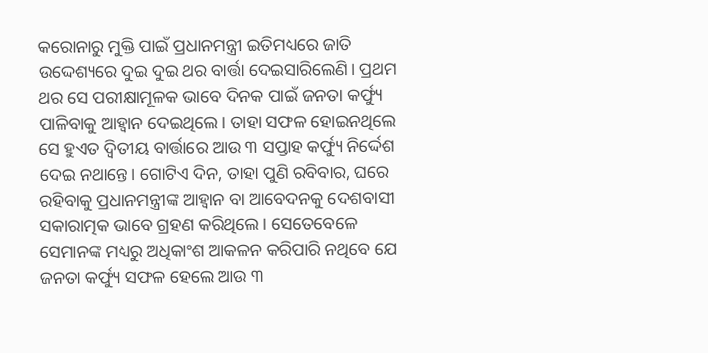କରୋନାରୁ ମୁକ୍ତି ପାଇଁ ପ୍ରଧାନମନ୍ତ୍ରୀ ଇତିମଧ୍ୟରେ ଜାତି ଉଦ୍ଦେଶ୍ୟରେ ଦୁଇ ଦୁଇ ଥର ବାର୍ତ୍ତା ଦେଇସାରିଲେଣି। ପ୍ରଥମ ଥର ସେ ପରୀକ୍ଷାମୂଳକ ଭାବେ ଦିନକ ପାଇଁ ଜନତା କର୍ଫ୍ୟୁ ପାଳିବାକୁ ଆହ୍ୱାନ ଦେଇଥିଲେ। ତାହା ସଫଳ ହୋଇନଥିଲେ ସେ ହୁଏତ ଦ୍ୱିତୀୟ ବାର୍ତ୍ତାରେ ଆଉ ୩ ସପ୍ତାହ କର୍ଫ୍ୟୁ ନିର୍ଦ୍ଦେଶ ଦେଇ ନଥାନ୍ତେ। ଗୋଟିଏ ଦିନ, ତାହା ପୁଣି ରବିବାର, ଘରେ ରହିବାକୁ ପ୍ରଧାନମନ୍ତ୍ରୀଙ୍କ ଆହ୍ୱାନ ବା ଆବେଦନକୁ ଦେଶବାସୀ ସକାରାତ୍ମକ ଭାବେ ଗ୍ରହଣ କରିଥିଲେ। ସେତେବେଳେ ସେମାନଙ୍କ ମଧ୍ୟରୁ ଅଧିକାଂଶ ଆକଳନ କରିପାରି ନଥିବେ ଯେ ଜନତା କର୍ଫ୍ୟୁ ସଫଳ ହେଲେ ଆଉ ୩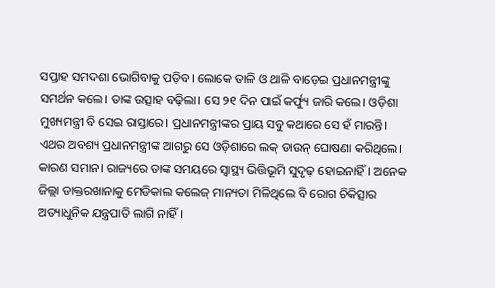ସପ୍ତାହ ସମଦଶା ଭୋଗିବାକୁ ପଡ଼ିବ। ଲୋକେ ତାଳି ଓ ଥାଳି ବାଡ଼େଇ ପ୍ରଧାନମନ୍ତ୍ରୀଙ୍କୁ ସମର୍ଥନ କଲେ। ତାଙ୍କ ଉତ୍ସାହ ବଢ଼ିଲା। ସେ ୨୧ ଦିନ ପାଇଁ କର୍ଫ୍ୟୁ ଜାରି କଲେ। ଓଡ଼ିଶା ମୁଖ୍ୟମନ୍ତ୍ରୀ ବି ସେଇ ରାସ୍ତାରେ। ପ୍ରଧାନମନ୍ତ୍ରୀଙ୍କର ପ୍ରାୟ ସବୁ କଥାରେ ସେ ହଁ ମାରନ୍ତି। ଏଥର ଅବଶ୍ୟ ପ୍ରଧାନମନ୍ତ୍ରୀଙ୍କ ଆଗରୁ ସେ ଓଡ଼ିଶାରେ ଲକ୍‌ ଡାଉନ୍‌ ଘୋଷଣା କରିଥିଲେ। କାରଣ ସମାନ। ରାଜ୍ୟରେ ତାଙ୍କ ସମୟରେ ସ୍ୱାସ୍ଥ୍ୟ ଭିତ୍ତିଭୂମି ସୁଦୃଢ଼ ହୋଇନାହିଁ। ଅନେକ ଜିଲ୍ଲା ଡାକ୍ତରଖାନାକୁ ମେଡିକାଲ କଲେଜ୍‌ ମାନ୍ୟତା ମିଳିଥିଲେ ବି ରୋଗ ଚିକିତ୍ସାର ଅତ୍ୟାଧୁନିକ ଯନ୍ତ୍ରପାତି ଲାଗି ନାହିଁ।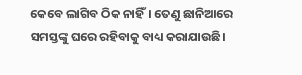କେବେ ଲାଗିବ ଠିକ ନାହିଁ। ତେଣୁ ଛାନିଆରେ ସମସ୍ତଙ୍କୁ ଘରେ ରହିବାକୁ ବାଧ୍ୟ କରାଯାଉଛି।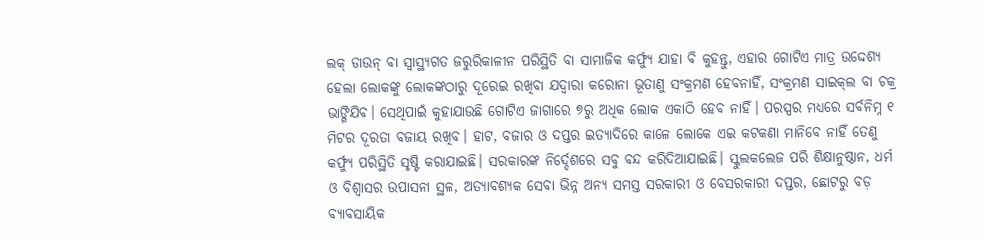ଲକ୍‌ ଡାଉନ୍‌ ବା ସ୍ୱାସ୍ଥ୍ୟଗତ ଜରୁରିକାଳୀନ ପରିସ୍ଥିତି ବା ସାମାଜିକ କର୍ଫ୍ୟୁ ଯାହା ବି କୁହନ୍ତୁ, ଏହାର ଗୋଟିଏ ମାତ୍ର ଉଦ୍ଦେଶ୍ୟ ହେଲା ଲୋକଙ୍କୁ ଲୋକଙ୍କଠାରୁ ଦୂରେଇ ରଖିବା ଯଦ୍ୱାରା କରୋନା ଭୂତାଣୁ ସଂକ୍ରମଣ ହେବନାହିଁ, ସଂକ୍ରମଣ ସାଇକ୍‌ଲ ବା ଚକ୍ର ଭାଙ୍ଗିଯିବ। ସେଥିପାଇଁ କୁହାଯାଉଛି ଗୋଟିଏ ଜାଗାରେ ୭ରୁ ଅଧିକ ଲୋକ ଏକାଠି ହେବ ନାହିଁ। ପରସ୍ପର ମଧ୍ୟରେ ସର୍ବନିମ୍ନ ୧ ମିଟର ଦୂରତା ବଜାୟ ରଖିବ। ହାଟ, ବଜାର ଓ ଦପ୍ତର ଇତ୍ୟାଦିରେ କାଳେ ଲୋକେ ଏଇ କଟକଣା ମାନିବେ ନାହିଁ ତେଣୁ କର୍ଫ୍ୟୁ ପରିସ୍ଥିତି ସୃଷ୍ଟି କରାଯାଇଛି। ସରକାରଙ୍କ ନିର୍ଦ୍ଦେଶରେ ସବୁ ବନ୍ଦ କରିଦିଆଯାଇଛି। ସ୍କୁଲକଲେଜ ପରି ଶିକ୍ଷାନୁଷ୍ଠାନ, ଧର୍ମ ଓ ବିଶ୍ୱାସର ଉପାସନା ସ୍ଥଳ, ଅତ୍ୟାବଶ୍ୟକ ସେବା ଭିନ୍ନ ଅନ୍ୟ ସମସ୍ତ ସରକାରୀ ଓ ବେସରକାରୀ ଦପ୍ତର, ଛୋଟରୁ ବଡ଼ ବ୍ୟାବସାୟିକ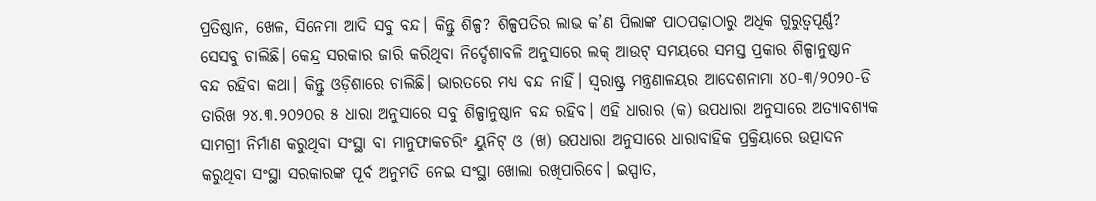ପ୍ରତିଷ୍ଠାନ, ଖେଳ, ସିନେମା ଆଦି ସବୁ ବନ୍ଦ। କିନ୍ତୁ ଶିଳ୍ପ? ଶିଳ୍ପପତିର ଲାଭ କ’ଣ ପିଲାଙ୍କ ପାଠପଢ଼ାଠାରୁ ଅଧିକ ଗୁରୁତ୍ୱପୂର୍ଣ୍ଣ? ସେସବୁ ଚାଲିଛି। କେନ୍ଦ୍ର ସରକାର ଜାରି କରିଥିବା ନିର୍ଦ୍ଦେଶାବଳି ଅନୁସାରେ ଲକ୍‌ ଆଉଟ୍‌ ସମୟରେ ସମସ୍ତ ପ୍ରକାର ଶିଳ୍ପାନୁଷ୍ଠାନ ବନ୍ଦ ରହିବା କଥା। କିନ୍ତୁ ଓଡ଼ିଶାରେ ଚାଲିଛି। ଭାରତରେ ମଧ୍ୟ ବନ୍ଦ ନାହିଁ। ସ୍ୱରାଷ୍ଟ୍ର ମନ୍ତ୍ରଣାଳୟର ଆଦେଶନାମା ୪୦-୩/୨୦୨୦-ଡି ତାରିଖ ୨୪.୩.୨୦୨୦ର ୫ ଧାରା ଅନୁସାରେ ସବୁ ଶିଳ୍ପାନୁଷ୍ଠାନ ବନ୍ଦ ରହିବ। ଏହି ଧାରାର (କ) ଉପଧାରା ଅନୁସାରେ ଅତ୍ୟାବଶ୍ୟକ ସାମଗ୍ରୀ ନିର୍ମାଣ କରୁଥିବା ସଂସ୍ଥା ବା ମାନୁଫାକଚରିଂ ୟୁନିଟ୍‌ ଓ (ଖ) ଉପଧାରା ଅନୁସାରେ ଧାରାବାହିକ ପ୍ରକ୍ରିୟାରେ ଉତ୍ପାଦନ କରୁଥିବା ସଂସ୍ଥା ସରକାରଙ୍କ ପୂର୍ବ ଅନୁମତି ନେଇ ସଂସ୍ଥା ଖୋଲା ରଖିପାରିବେ। ଇସ୍ପାତ,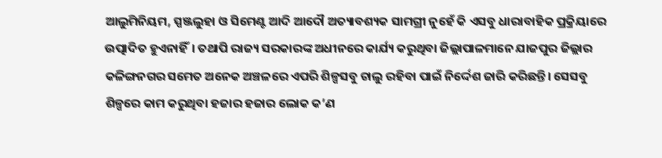ଆଲୁମିନିୟମ, ସ୍ପଞ୍ଜଲୁହା ଓ ସିମେଣ୍ଟ ଆଦି ଆଦୌ ଅତ୍ୟାବଶ୍ୟକ ସାମଗ୍ରୀ ନୁହେଁ କି ଏସବୁ ଧାରାବାହିକ ପ୍ରକ୍ରିୟାରେ ଉତ୍ପାଦିତ ହୁଏନାହିଁ। ତଥାପି ରାଜ୍ୟ ସରକାରଙ୍କ ଅଧୀନରେ କାର୍ଯ୍ୟ କରୁଥିବା ଜିଲ୍ଲାପାଳମାନେ ଯାଜପୁର ଜିଲ୍ଲାର କଳିଙ୍ଗନଗର ସମେତ ଅନେକ ଅଞ୍ଚଳରେ ଏପରି ଶିଳ୍ପସବୁ ଚାଲୁ ରହିବା ପାଇଁ ନିର୍ଦ୍ଦେଶ ଜାରି କରିଛନ୍ତି। ସେସବୁ ଶିଳ୍ପରେ କାମ କରୁଥିବା ହଜାର ହଜାର ଲୋକ କ’ଣ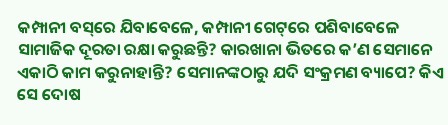କମ୍ପାନୀ ବସ୍‌ରେ ଯିବାବେଳେ, କମ୍ପାନୀ ଗେଟ୍‌ରେ ପଶିବାବେଳେ ସାମାଜିକ ଦୂରତା ରକ୍ଷା କରୁଛନ୍ତି? କାରଖାନା ଭିତରେ କ’ଣ ସେମାନେ ଏକାଠି କାମ କରୁନାହାନ୍ତି? ସେମାନଙ୍କଠାରୁ ଯଦି ସଂକ୍ରମଣ ବ୍ୟାପେ? କିଏ ସେ ଦୋଷ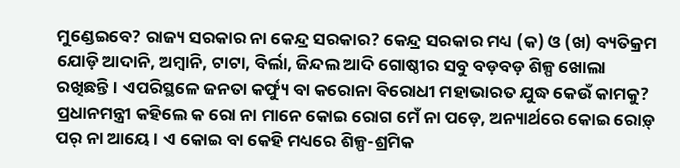ମୁଣ୍ଡେଇବେ? ରାଜ୍ୟ ସରକାର ନା କେନ୍ଦ୍ର ସରକାର? କେନ୍ଦ୍ର ସରକାର ମଧ୍ୟ (କ) ଓ (ଖ) ବ୍ୟତିକ୍ରମ ଯୋଡ଼ି ଆଦାନି, ଅମ୍ବାନି, ଟାଟା, ବିର୍ଲା, ଜିନ୍ଦଲ ଆଦି ଗୋଷ୍ଠୀର ସବୁ ବଡ଼ବଡ଼ ଶିଳ୍ପ ଖୋଲା ରଖିଛନ୍ତି। ଏପରିସ୍ଥଳେ ଜନତା କର୍ଫ୍ୟୁ ବା କରୋନା ବିରୋଧୀ ମହାଭାରତ ଯୁଦ୍ଧ କେଉଁ କାମକୁ? ପ୍ରଧାନମନ୍ତ୍ରୀ କହିଲେ କ ରୋ ନା ମାନେ କୋଇ ରୋଗ ମେଁ ନା ପଡ଼େ, ଅନ୍ୟାର୍ଥରେ କୋଇ ରୋଡ଼୍‌ ପର୍‌ ନା ଆୟେ। ଏ କୋଇ ବା କେହି ମଧ୍ୟରେ ଶିଳ୍ପ-ଶ୍ରମିକ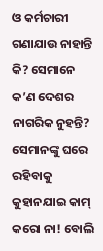ଓ କର୍ମଚାରୀ ଗଣାଯାଉ ନାହାନ୍ତି କି? ସେମାନେ କ’ଣ ଦେଶର ନାଗରିକ ନୁହନ୍ତି? ସେମାନଙ୍କୁ ଘରେ ରହିବାକୁ କୁହାନଯାଇ କାମ୍‌ କରୋ ନା! ବୋଲି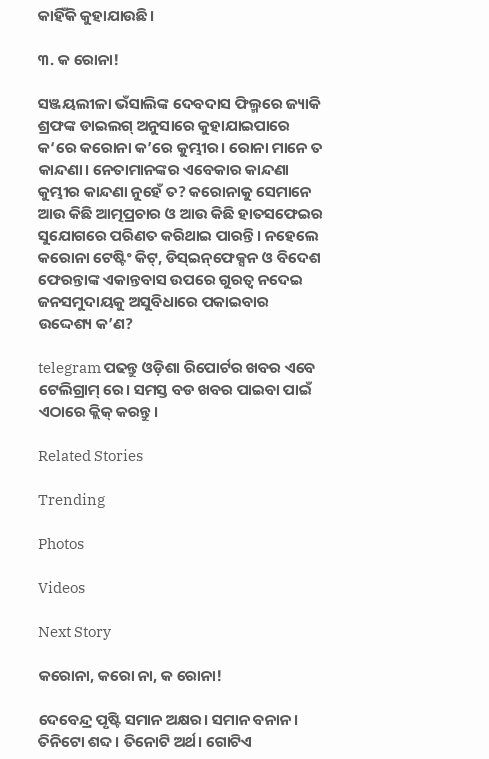କାହିଁକି କୁହାଯାଉଛି।

୩. କ ରୋନା!

ସଞ୍ଜୟଲୀଳା ଭଁସାଲିଙ୍କ ଦେବଦାସ ଫିଲ୍ମରେ ଜ୍ୟାକି ଶ୍ରଫଙ୍କ ଡାଇଲଗ୍‌ ଅନୁସାରେ କୁହାଯାଇପାରେ କ‘ରେ କରୋନା କ’ରେ କୁମ୍ଭୀର। ରୋନା ମାନେ ତ କାନ୍ଦଣା। ନେତାମାନଙ୍କର ଏବେକାର କାନ୍ଦଣା କୁମ୍ଭୀର କାନ୍ଦଣା ନୁହେଁ ତ? କରୋନାକୁ ସେମାନେ ଆଉ କିଛି ଆତ୍ମପ୍ରଚାର ଓ ଆଉ କିଛି ହାତସଫେଇର ସୁଯୋଗରେ ପରିଣତ କରିଥାଇ ପାରନ୍ତି। ନହେଲେ କରୋନା ଟେଷ୍ଟିଂ କିଟ୍‌, ଡିସ୍‌ଇନ୍‌ଫେକ୍ସନ ଓ ବିଦେଶ ଫେରନ୍ତାଙ୍କ ଏକାନ୍ତବାସ ଉପରେ ଗୁରତ୍ୱ ନଦେଇ ଜନସମୁଦାୟକୁ ଅସୁବିଧାରେ ପକାଇବାର ଉଦ୍ଦେଶ୍ୟ କ’ଣ?

telegram ପଢନ୍ତୁ ଓଡ଼ିଶା ରିପୋର୍ଟର ଖବର ଏବେ ଟେଲିଗ୍ରାମ୍ ରେ। ସମସ୍ତ ବଡ ଖବର ପାଇବା ପାଇଁ ଏଠାରେ କ୍ଲିକ୍ କରନ୍ତୁ।

Related Stories

Trending

Photos

Videos

Next Story

କରୋନା, କରୋ ନା, କ ରୋନା!

ଦେବେନ୍ଦ୍ର ପୃଷ୍ଟି ସମାନ ଅକ୍ଷର। ସମାନ ବନାନ। ତିନିଟୋ ଶବ୍ଦ। ତିନୋଟି ଅର୍ଥ। ଗୋଟିଏ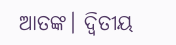ଆତଙ୍କ। ଦ୍ୱିତୀୟ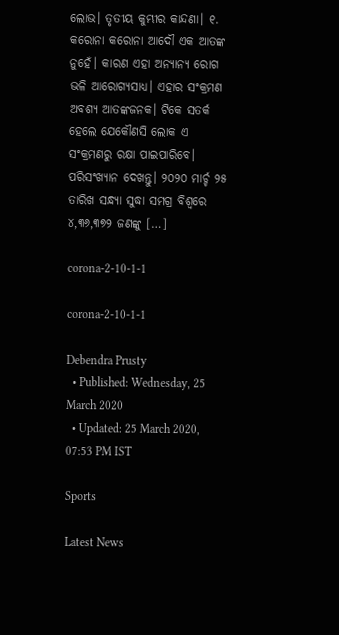ଲୋଭ। ତୃତୀୟ କୁମ୍ଭୀର କାନ୍ଦଣା। ୧. କରୋନା କରୋନା ଆଦୌ ଏକ ଆତଙ୍କ ନୁହେଁ। କାରଣ ଏହା ଅନ୍ୟାନ୍ୟ ରୋଗ ଭଳି ଆରୋଗ୍ୟସାଧ୍ୟ। ଏହାର ସଂକ୍ରମଣ ଅବଶ୍ୟ ଆତଙ୍କଜନକ। ଟିକେ ସତର୍କ ହେଲେ ଯେକୌଣସି ଲୋକ ଏ ସଂକ୍ରମଣରୁ ରକ୍ଷା ପାଇପାରିବେ। ପରିସଂଖ୍ୟାନ ଦେଖନ୍ତୁ। ୨୦୨୦ ମାର୍ଚ୍ଚ ୨୫ ତାରିଖ ସନ୍ଧ୍ୟା ସୁଦ୍ଧା ସମଗ୍ର ବିଶ୍ୱରେ ୪,୩୬,୩୭୨ ଜଣଙ୍କୁ […]

corona-2-10-1-1

corona-2-10-1-1

Debendra Prusty
  • Published: Wednesday, 25 March 2020
  • Updated: 25 March 2020, 07:53 PM IST

Sports

Latest News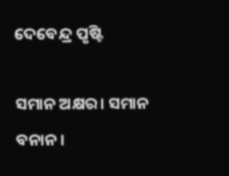ଦେବେନ୍ଦ୍ର ପୃଷ୍ଟି

ସମାନ ଅକ୍ଷର। ସମାନ ବନାନ।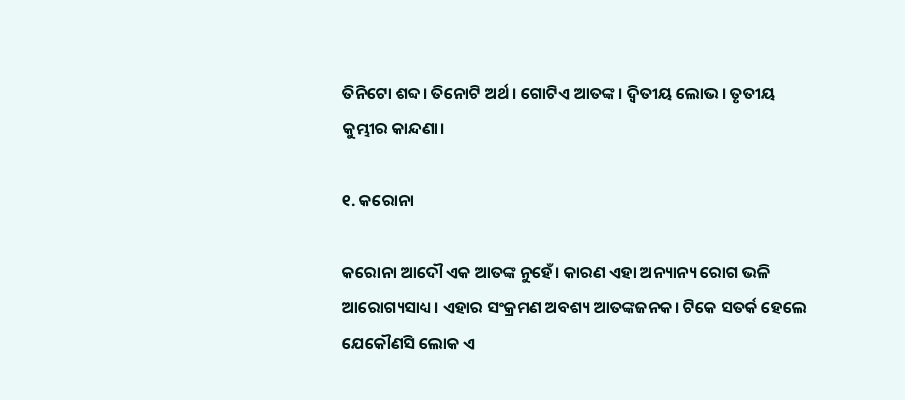ତିନିଟୋ ଶବ୍ଦ। ତିନୋଟି ଅର୍ଥ। ଗୋଟିଏ ଆତଙ୍କ। ଦ୍ୱିତୀୟ ଲୋଭ। ତୃତୀୟ କୁମ୍ଭୀର କାନ୍ଦଣା।

୧. କରୋନା

କରୋନା ଆଦୌ ଏକ ଆତଙ୍କ ନୁହେଁ। କାରଣ ଏହା ଅନ୍ୟାନ୍ୟ ରୋଗ ଭଳି ଆରୋଗ୍ୟସାଧ୍ୟ। ଏହାର ସଂକ୍ରମଣ ଅବଶ୍ୟ ଆତଙ୍କଜନକ। ଟିକେ ସତର୍କ ହେଲେ ଯେକୌଣସି ଲୋକ ଏ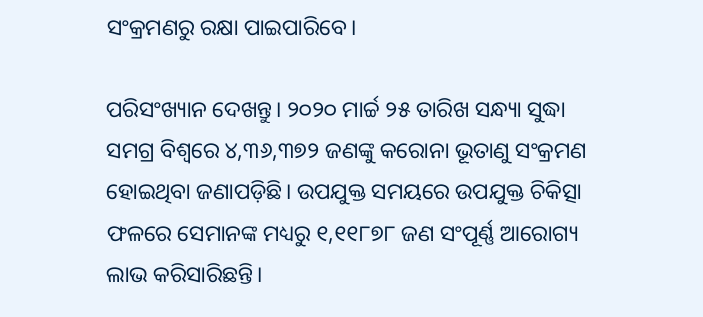ସଂକ୍ରମଣରୁ ରକ୍ଷା ପାଇପାରିବେ।

ପରିସଂଖ୍ୟାନ ଦେଖନ୍ତୁ। ୨୦୨୦ ମାର୍ଚ୍ଚ ୨୫ ତାରିଖ ସନ୍ଧ୍ୟା ସୁଦ୍ଧା ସମଗ୍ର ବିଶ୍ୱରେ ୪,୩୬,୩୭୨ ଜଣଙ୍କୁ କରୋନା ଭୂତାଣୁ ସଂକ୍ରମଣ ହୋଇଥିବା ଜଣାପଡ଼ିଛି। ଉପଯୁକ୍ତ ସମୟରେ ଉପଯୁକ୍ତ ଚିକିତ୍ସା ଫଳରେ ସେମାନଙ୍କ ମଧ୍ୟରୁ ୧,୧୧୮୭୮ ଜଣ ସଂପୂର୍ଣ୍ଣ ଆରୋଗ୍ୟ ଲାଭ କରିସାରିଛନ୍ତି।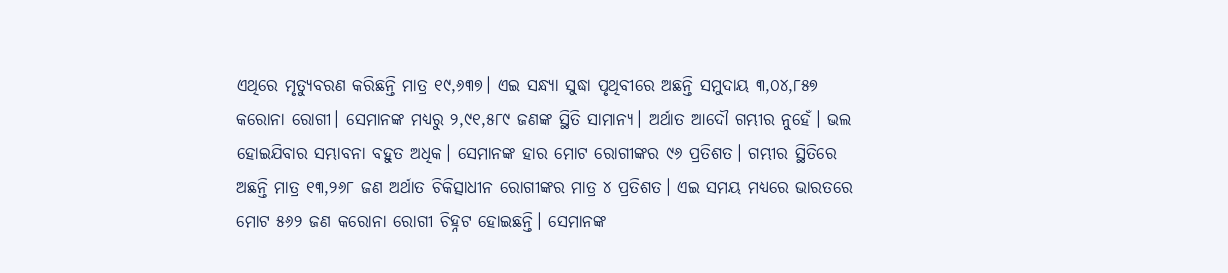ଏଥିରେ ମୃତ୍ୟୁବରଣ କରିଛନ୍ତି ମାତ୍ର ୧୯,୬୩୭। ଏଇ ସନ୍ଧ୍ୟା ସୁଦ୍ଧା ପୃଥିବୀରେ ଅଛନ୍ତି ସମୁଦାୟ ୩,୦୪,୮୫୭ କରୋନା ରୋଗୀ। ସେମାନଙ୍କ ମଧ୍ୟରୁ ୨,୯୧,୫୮୯ ଜଣଙ୍କ ସ୍ଥିତି ସାମାନ୍ୟ। ଅର୍ଥାତ ଆଦୌ ଗମ୍ଭୀର ନୁହେଁ। ଭଲ ହୋଇଯିବାର ସମ୍ଭାବନା ବହୁତ ଅଧିକ। ସେମାନଙ୍କ ହାର ମୋଟ ରୋଗୀଙ୍କର ୯୬ ପ୍ରତିଶତ। ଗମ୍ଭୀର ସ୍ଥିତିରେ ଅଛନ୍ତି ମାତ୍ର ୧୩,୨୬୮ ଜଣ ଅର୍ଥାତ ଚିକିତ୍ସାଧୀନ ରୋଗୀଙ୍କର ମାତ୍ର ୪ ପ୍ରତିଶତ। ଏଇ ସମୟ ମଧ୍ୟରେ ଭାରତରେ ମୋଟ ୫୬୨ ଜଣ କରୋନା ରୋଗୀ ଚିହ୍ନଟ ହୋଇଛନ୍ତି। ସେମାନଙ୍କ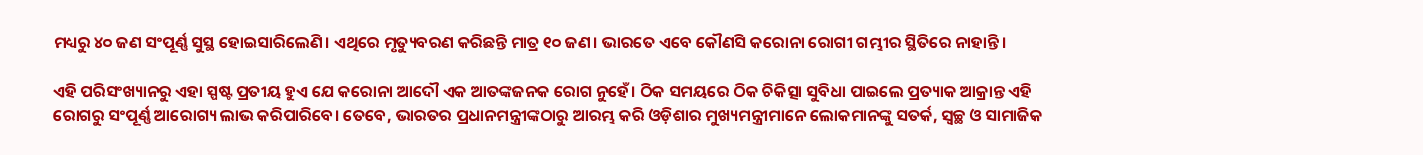ମଧ୍ୟରୁ ୪୦ ଜଣ ସଂପୂର୍ଣ୍ଣ ସୁସ୍ଥ ହୋଇସାରିଲେଣି। ଏଥିରେ ମୃତ୍ୟୁବରଣ କରିଛନ୍ତି ମାତ୍ର ୧୦ ଜଣ। ଭାରତେ ଏବେ କୌଣସି କରୋନା ରୋଗୀ ଗମ୍ଭୀର ସ୍ଥିତିରେ ନାହାନ୍ତି।

ଏହି ପରିସଂଖ୍ୟାନରୁ ଏହା ସ୍ପଷ୍ଟ ପ୍ରତୀୟ ହୁଏ ଯେ କରୋନା ଆଦୌ ଏକ ଆତଙ୍କଜନକ ରୋଗ ନୁହେଁ। ଠିକ ସମୟରେ ଠିକ ଚିକିତ୍ସା ସୁବିଧା ପାଇଲେ ପ୍ରତ୍ୟାକ ଆକ୍ରାନ୍ତ ଏହି ରୋଗରୁ ସଂପୂର୍ଣ୍ଣ ଆରୋଗ୍ୟ ଲାଭ କରିପାରିବେ। ତେବେ, ଭାରତର ପ୍ରଧାନମନ୍ତ୍ରୀଙ୍କଠାରୁ ଆରମ୍ଭ କରି ଓଡ଼ିଶାର ମୁଖ୍ୟମନ୍ତ୍ରୀମାନେ ଲୋକମାନଙ୍କୁ ସତର୍କ, ସ୍ୱଚ୍ଛ ଓ ସାମାଜିକ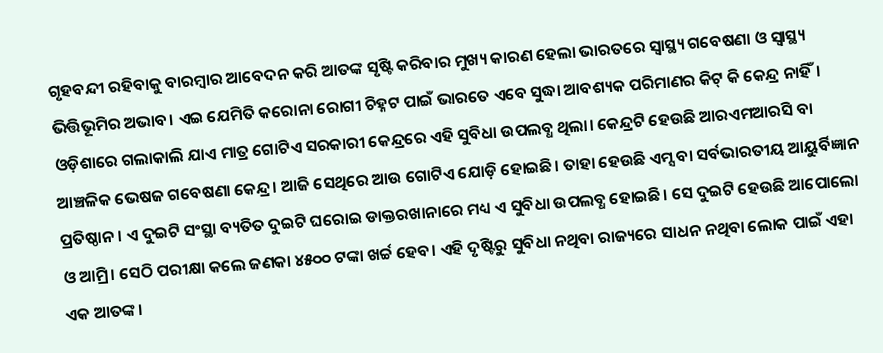ଗୃହବନ୍ଦୀ ରହିବାକୁ ବାରମ୍ବାର ଆବେଦନ କରି ଆତଙ୍କ ସୃଷ୍ଟି କରିବାର ମୁଖ୍ୟ କାରଣ ହେଲା ଭାରତରେ ସ୍ୱାସ୍ଥ୍ୟ ଗବେଷଣା ଓ ସ୍ୱାସ୍ଥ୍ୟ ଭିତ୍ତିଭୂମିର ଅଭାବ। ଏଇ ଯେମିତି କରୋନା ରୋଗୀ ଚିହ୍ନଟ ପାଇଁ ଭାରତେ ଏବେ ସୁଦ୍ଧା ଆବଶ୍ୟକ ପରିମାଣର କିଟ୍‌ କି କେନ୍ଦ୍ର ନାହିଁ। ଓଡ଼ିଶାରେ ଗଲାକାଲି ଯାଏ ମାତ୍ର ଗୋଟିଏ ସରକାରୀ କେନ୍ଦ୍ରରେ ଏହି ସୁବିଧା ଉପଲବ୍ଧ ଥିଲା। କେନ୍ଦ୍ରଟି ହେଉଛି ଆରଏମଆରସି ବା ଆଞ୍ଚଳିକ ଭେଷଜ ଗବେଷଣା କେନ୍ଦ୍ର। ଆଜି ସେଥିରେ ଆଉ ଗୋଟିଏ ଯୋଡ଼ି ହୋଇଛି। ତାହା ହେଉଛି ଏମ୍ସ ବା ସର୍ବଭାରତୀୟ ଆୟୁର୍ବିଜ୍ଞାନ ପ୍ରତିଷ୍ଠାନ। ଏ ଦୁଇଟି ସଂସ୍ଥା ବ୍ୟତିତ ଦୁଇଟି ଘରୋଇ ଡାକ୍ତରଖାନାରେ ମଧ୍ୟ ଏ ସୁବିଧା ଉପଲବ୍ଧ ହୋଇଛି। ସେ ଦୁଇଟି ହେଉଛି ଆପୋଲୋ ଓ ଆମ୍ରି। ସେଠି ପରୀକ୍ଷା କଲେ ଜଣକା ୪୫୦୦ ଟଙ୍କା ଖର୍ଚ୍ଚ ହେବ। ଏହି ଦୃଷ୍ଟିରୁ ସୁବିଧା ନଥିବା ରାଜ୍ୟରେ ସାଧନ ନଥିବା ଲୋକ ପାଇଁ ଏହା ଏକ ଆତଙ୍କ।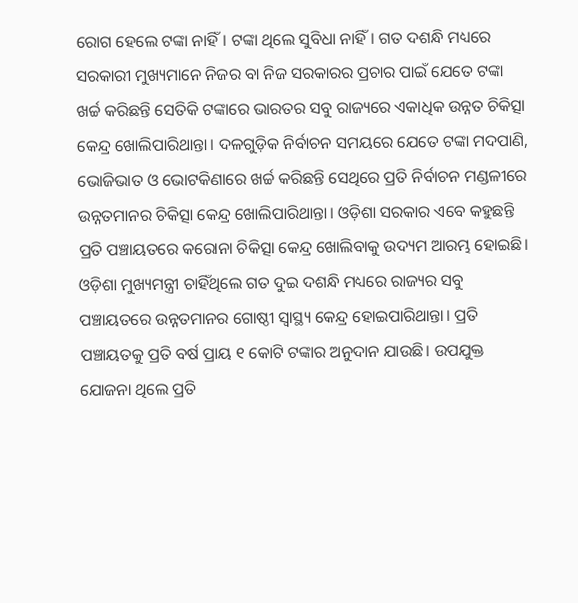ରୋଗ ହେଲେ ଟଙ୍କା ନାହିଁ। ଟଙ୍କା ଥିଲେ ସୁବିଧା ନାହିଁ। ଗତ ଦଶନ୍ଧି ମଧ୍ୟରେ ସରକାରୀ ମୁଖ୍ୟମାନେ ନିଜର ବା ନିଜ ସରକାରର ପ୍ରଚାର ପାଇଁ ଯେତେ ଟଙ୍କା ଖର୍ଚ୍ଚ କରିଛନ୍ତି ସେତିକି ଟଙ୍କାରେ ଭାରତର ସବୁ ରାଜ୍ୟରେ ଏକାଧିକ ଉନ୍ନତ ଚିକିତ୍ସା କେନ୍ଦ୍ର ଖୋଲିପାରିଥାନ୍ତା। ଦଳଗୁଡ଼ିକ ନିର୍ବାଚନ ସମୟରେ ଯେତେ ଟଙ୍କା ମଦପାଣି, ଭୋଜିଭାତ ଓ ଭୋଟକିଣାରେ ଖର୍ଚ୍ଚ କରିଛନ୍ତି ସେଥିରେ ପ୍ରତି ନିର୍ବାଚନ ମଣ୍ଡଳୀରେ ଉନ୍ନତମାନର ଚିକିତ୍ସା କେନ୍ଦ୍ର ଖୋଲିପାରିଥାନ୍ତା। ଓଡ଼ିଶା ସରକାର ଏବେ କହୁଛନ୍ତି ପ୍ରତି ପଞ୍ଚାୟତରେ କରୋନା ଚିକିତ୍ସା କେନ୍ଦ୍ର ଖୋଲିବାକୁ ଉଦ୍ୟମ ଆରମ୍ଭ ହୋଇଛି। ଓଡ଼ିଶା ମୁଖ୍ୟମନ୍ତ୍ରୀ ଚାହିଁଥିଲେ ଗତ ଦୁଇ ଦଶନ୍ଧି ମଧ୍ୟରେ ରାଜ୍ୟର ସବୁ ପଞ୍ଚାୟତରେ ଉନ୍ନତମାନର ଗୋଷ୍ଠୀ ସ୍ୱାସ୍ଥ୍ୟ କେନ୍ଦ୍ର ହୋଇପାରିଥାନ୍ତା। ପ୍ରତି ପଞ୍ଚାୟତକୁ ପ୍ରତି ବର୍ଷ ପ୍ରାୟ ୧ କୋଟି ଟଙ୍କାର ଅନୁଦାନ ଯାଉଛି। ଉପଯୁକ୍ତ ଯୋଜନା ଥିଲେ ପ୍ରତି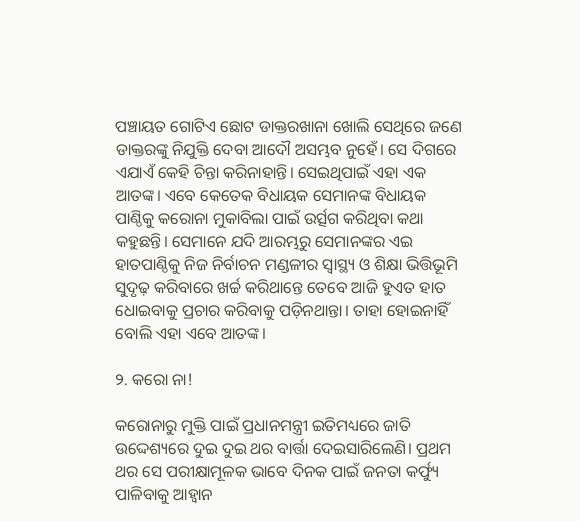ପଞ୍ଚାୟତ ଗୋଟିଏ ଛୋଟ ଡାକ୍ତରଖାନା ଖୋଲି ସେଥିରେ ଜଣେ ଡାକ୍ତରଙ୍କୁ ନିଯୁକ୍ତି ଦେବା ଆଦୌ ଅସମ୍ଭବ ନୁହେଁ। ସେ ଦିଗରେ ଏଯାଏଁ କେହି ଚିନ୍ତା କରିନାହାନ୍ତି। ସେଇଥିପାଇଁ ଏହା ଏକ ଆତଙ୍କ। ଏବେ କେତେକ ବିଧାୟକ ସେମାନଙ୍କ ବିଧାୟକ ପାଣ୍ଠିକୁ କରୋନା ମୁକାବିଲା ପାଇଁ ଉର୍ତ୍ସଗ କରିଥିବା କଥା କହୁଛନ୍ତି। ସେମାନେ ଯଦି ଆରମ୍ଭରୁ ସେମାନଙ୍କର ଏଇ ହାତପାଣ୍ଠିକୁ ନିଜ ନିର୍ବାଚନ ମଣ୍ଡଳୀର ସ୍ୱାସ୍ଥ୍ୟ ଓ ଶିକ୍ଷା ଭିତ୍ତିଭୂମି ସୁଦୃଢ଼ କରିବାରେ ଖର୍ଚ୍ଚ କରିଥାନ୍ତେ ତେବେ ଆଜି ହୁଏତ ହାତ ଧୋଇବାକୁ ପ୍ରଚାର କରିବାକୁ ପଡ଼ିନଥାନ୍ତା। ତାହା ହୋଇନାହିଁ ବୋଲି ଏହା ଏବେ ଆତଙ୍କ।

୨. କରୋ ନା!

କରୋନାରୁ ମୁକ୍ତି ପାଇଁ ପ୍ରଧାନମନ୍ତ୍ରୀ ଇତିମଧ୍ୟରେ ଜାତି ଉଦ୍ଦେଶ୍ୟରେ ଦୁଇ ଦୁଇ ଥର ବାର୍ତ୍ତା ଦେଇସାରିଲେଣି। ପ୍ରଥମ ଥର ସେ ପରୀକ୍ଷାମୂଳକ ଭାବେ ଦିନକ ପାଇଁ ଜନତା କର୍ଫ୍ୟୁ ପାଳିବାକୁ ଆହ୍ୱାନ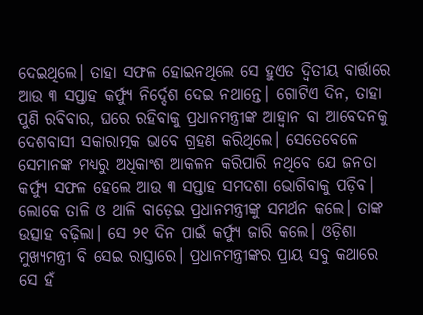ଦେଇଥିଲେ। ତାହା ସଫଳ ହୋଇନଥିଲେ ସେ ହୁଏତ ଦ୍ୱିତୀୟ ବାର୍ତ୍ତାରେ ଆଉ ୩ ସପ୍ତାହ କର୍ଫ୍ୟୁ ନିର୍ଦ୍ଦେଶ ଦେଇ ନଥାନ୍ତେ। ଗୋଟିଏ ଦିନ, ତାହା ପୁଣି ରବିବାର, ଘରେ ରହିବାକୁ ପ୍ରଧାନମନ୍ତ୍ରୀଙ୍କ ଆହ୍ୱାନ ବା ଆବେଦନକୁ ଦେଶବାସୀ ସକାରାତ୍ମକ ଭାବେ ଗ୍ରହଣ କରିଥିଲେ। ସେତେବେଳେ ସେମାନଙ୍କ ମଧ୍ୟରୁ ଅଧିକାଂଶ ଆକଳନ କରିପାରି ନଥିବେ ଯେ ଜନତା କର୍ଫ୍ୟୁ ସଫଳ ହେଲେ ଆଉ ୩ ସପ୍ତାହ ସମଦଶା ଭୋଗିବାକୁ ପଡ଼ିବ। ଲୋକେ ତାଳି ଓ ଥାଳି ବାଡ଼େଇ ପ୍ରଧାନମନ୍ତ୍ରୀଙ୍କୁ ସମର୍ଥନ କଲେ। ତାଙ୍କ ଉତ୍ସାହ ବଢ଼ିଲା। ସେ ୨୧ ଦିନ ପାଇଁ କର୍ଫ୍ୟୁ ଜାରି କଲେ। ଓଡ଼ିଶା ମୁଖ୍ୟମନ୍ତ୍ରୀ ବି ସେଇ ରାସ୍ତାରେ। ପ୍ରଧାନମନ୍ତ୍ରୀଙ୍କର ପ୍ରାୟ ସବୁ କଥାରେ ସେ ହଁ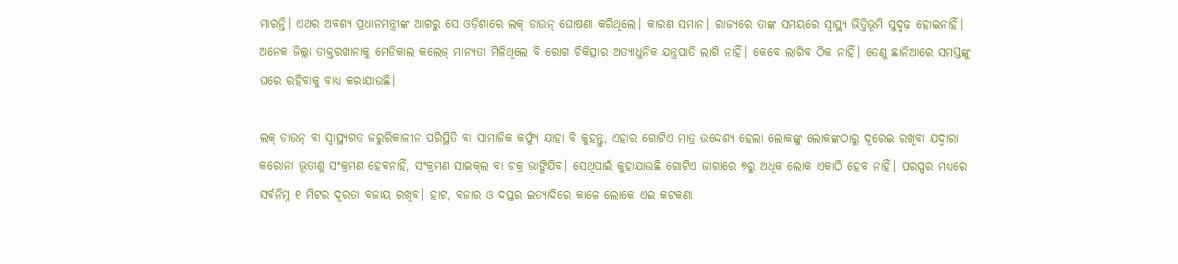ମାରନ୍ତି। ଏଥର ଅବଶ୍ୟ ପ୍ରଧାନମନ୍ତ୍ରୀଙ୍କ ଆଗରୁ ସେ ଓଡ଼ିଶାରେ ଲକ୍‌ ଡାଉନ୍‌ ଘୋଷଣା କରିଥିଲେ। କାରଣ ସମାନ। ରାଜ୍ୟରେ ତାଙ୍କ ସମୟରେ ସ୍ୱାସ୍ଥ୍ୟ ଭିତ୍ତିଭୂମି ସୁଦୃଢ଼ ହୋଇନାହିଁ। ଅନେକ ଜିଲ୍ଲା ଡାକ୍ତରଖାନାକୁ ମେଡିକାଲ କଲେଜ୍‌ ମାନ୍ୟତା ମିଳିଥିଲେ ବି ରୋଗ ଚିକିତ୍ସାର ଅତ୍ୟାଧୁନିକ ଯନ୍ତ୍ରପାତି ଲାଗି ନାହିଁ। କେବେ ଲାଗିବ ଠିକ ନାହିଁ। ତେଣୁ ଛାନିଆରେ ସମସ୍ତଙ୍କୁ ଘରେ ରହିବାକୁ ବାଧ୍ୟ କରାଯାଉଛି।

ଲକ୍‌ ଡାଉନ୍‌ ବା ସ୍ୱାସ୍ଥ୍ୟଗତ ଜରୁରିକାଳୀନ ପରିସ୍ଥିତି ବା ସାମାଜିକ କର୍ଫ୍ୟୁ ଯାହା ବି କୁହନ୍ତୁ, ଏହାର ଗୋଟିଏ ମାତ୍ର ଉଦ୍ଦେଶ୍ୟ ହେଲା ଲୋକଙ୍କୁ ଲୋକଙ୍କଠାରୁ ଦୂରେଇ ରଖିବା ଯଦ୍ୱାରା କରୋନା ଭୂତାଣୁ ସଂକ୍ରମଣ ହେବନାହିଁ, ସଂକ୍ରମଣ ସାଇକ୍‌ଲ ବା ଚକ୍ର ଭାଙ୍ଗିଯିବ। ସେଥିପାଇଁ କୁହାଯାଉଛି ଗୋଟିଏ ଜାଗାରେ ୭ରୁ ଅଧିକ ଲୋକ ଏକାଠି ହେବ ନାହିଁ। ପରସ୍ପର ମଧ୍ୟରେ ସର୍ବନିମ୍ନ ୧ ମିଟର ଦୂରତା ବଜାୟ ରଖିବ। ହାଟ, ବଜାର ଓ ଦପ୍ତର ଇତ୍ୟାଦିରେ କାଳେ ଲୋକେ ଏଇ କଟକଣା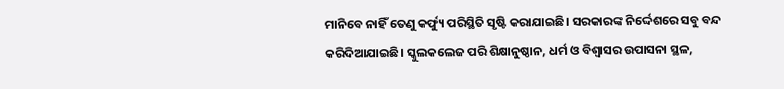ମାନିବେ ନାହିଁ ତେଣୁ କର୍ଫ୍ୟୁ ପରିସ୍ଥିତି ସୃଷ୍ଟି କରାଯାଇଛି। ସରକାରଙ୍କ ନିର୍ଦ୍ଦେଶରେ ସବୁ ବନ୍ଦ କରିଦିଆଯାଇଛି। ସ୍କୁଲକଲେଜ ପରି ଶିକ୍ଷାନୁଷ୍ଠାନ, ଧର୍ମ ଓ ବିଶ୍ୱାସର ଉପାସନା ସ୍ଥଳ,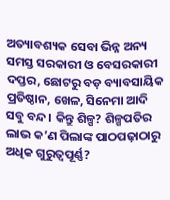ଅତ୍ୟାବଶ୍ୟକ ସେବା ଭିନ୍ନ ଅନ୍ୟ ସମସ୍ତ ସରକାରୀ ଓ ବେସରକାରୀ ଦପ୍ତର, ଛୋଟରୁ ବଡ଼ ବ୍ୟାବସାୟିକ ପ୍ରତିଷ୍ଠାନ, ଖେଳ, ସିନେମା ଆଦି ସବୁ ବନ୍ଦ। କିନ୍ତୁ ଶିଳ୍ପ? ଶିଳ୍ପପତିର ଲାଭ କ’ଣ ପିଲାଙ୍କ ପାଠପଢ଼ାଠାରୁ ଅଧିକ ଗୁରୁତ୍ୱପୂର୍ଣ୍ଣ?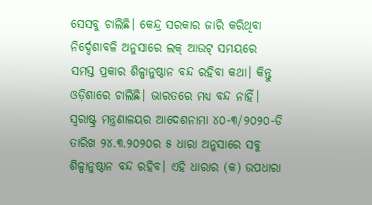ସେସବୁ ଚାଲିଛି। କେନ୍ଦ୍ର ସରକାର ଜାରି କରିଥିବା ନିର୍ଦ୍ଦେଶାବଳି ଅନୁସାରେ ଲକ୍‌ ଆଉଟ୍‌ ସମୟରେ ସମସ୍ତ ପ୍ରକାର ଶିଳ୍ପାନୁଷ୍ଠାନ ବନ୍ଦ ରହିବା କଥା। କିନ୍ତୁ ଓଡ଼ିଶାରେ ଚାଲିଛି। ଭାରତରେ ମଧ୍ୟ ବନ୍ଦ ନାହିଁ। ସ୍ୱରାଷ୍ଟ୍ର ମନ୍ତ୍ରଣାଳୟର ଆଦେଶନାମା ୪୦-୩/୨୦୨୦-ଡି ତାରିଖ ୨୪.୩.୨୦୨୦ର ୫ ଧାରା ଅନୁସାରେ ସବୁ ଶିଳ୍ପାନୁଷ୍ଠାନ ବନ୍ଦ ରହିବ। ଏହି ଧାରାର (କ) ଉପଧାରା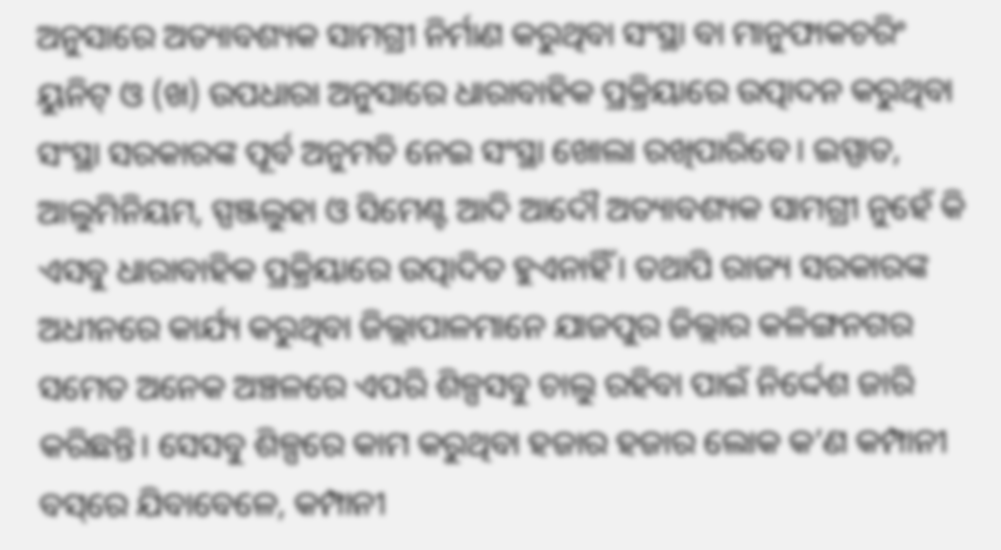ଅନୁସାରେ ଅତ୍ୟାବଶ୍ୟକ ସାମଗ୍ରୀ ନିର୍ମାଣ କରୁଥିବା ସଂସ୍ଥା ବା ମାନୁଫାକଚରିଂ ୟୁନିଟ୍‌ ଓ (ଖ) ଉପଧାରା ଅନୁସାରେ ଧାରାବାହିକ ପ୍ରକ୍ରିୟାରେ ଉତ୍ପାଦନ କରୁଥିବା ସଂସ୍ଥା ସରକାରଙ୍କ ପୂର୍ବ ଅନୁମତି ନେଇ ସଂସ୍ଥା ଖୋଲା ରଖିପାରିବେ। ଇସ୍ପାତ, ଆଲୁମିନିୟମ, ସ୍ପଞ୍ଜଲୁହା ଓ ସିମେଣ୍ଟ ଆଦି ଆଦୌ ଅତ୍ୟାବଶ୍ୟକ ସାମଗ୍ରୀ ନୁହେଁ କି ଏସବୁ ଧାରାବାହିକ ପ୍ରକ୍ରିୟାରେ ଉତ୍ପାଦିତ ହୁଏନାହିଁ। ତଥାପି ରାଜ୍ୟ ସରକାରଙ୍କ ଅଧୀନରେ କାର୍ଯ୍ୟ କରୁଥିବା ଜିଲ୍ଲାପାଳମାନେ ଯାଜପୁର ଜିଲ୍ଲାର କଳିଙ୍ଗନଗର ସମେତ ଅନେକ ଅଞ୍ଚଳରେ ଏପରି ଶିଳ୍ପସବୁ ଚାଲୁ ରହିବା ପାଇଁ ନିର୍ଦ୍ଦେଶ ଜାରି କରିଛନ୍ତି। ସେସବୁ ଶିଳ୍ପରେ କାମ କରୁଥିବା ହଜାର ହଜାର ଲୋକ କ’ଣ କମ୍ପାନୀ ବସ୍‌ରେ ଯିବାବେଳେ, କମ୍ପାନୀ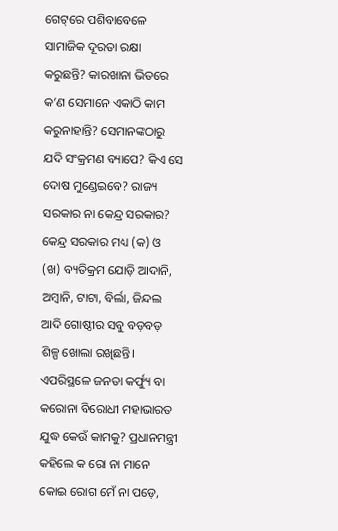ଗେଟ୍‌ରେ ପଶିବାବେଳେ ସାମାଜିକ ଦୂରତା ରକ୍ଷା କରୁଛନ୍ତି? କାରଖାନା ଭିତରେ କ’ଣ ସେମାନେ ଏକାଠି କାମ କରୁନାହାନ୍ତି? ସେମାନଙ୍କଠାରୁ ଯଦି ସଂକ୍ରମଣ ବ୍ୟାପେ? କିଏ ସେ ଦୋଷ ମୁଣ୍ଡେଇବେ? ରାଜ୍ୟ ସରକାର ନା କେନ୍ଦ୍ର ସରକାର? କେନ୍ଦ୍ର ସରକାର ମଧ୍ୟ (କ) ଓ (ଖ) ବ୍ୟତିକ୍ରମ ଯୋଡ଼ି ଆଦାନି, ଅମ୍ବାନି, ଟାଟା, ବିର୍ଲା, ଜିନ୍ଦଲ ଆଦି ଗୋଷ୍ଠୀର ସବୁ ବଡ଼ବଡ଼ ଶିଳ୍ପ ଖୋଲା ରଖିଛନ୍ତି। ଏପରିସ୍ଥଳେ ଜନତା କର୍ଫ୍ୟୁ ବା କରୋନା ବିରୋଧୀ ମହାଭାରତ ଯୁଦ୍ଧ କେଉଁ କାମକୁ? ପ୍ରଧାନମନ୍ତ୍ରୀ କହିଲେ କ ରୋ ନା ମାନେ କୋଇ ରୋଗ ମେଁ ନା ପଡ଼େ,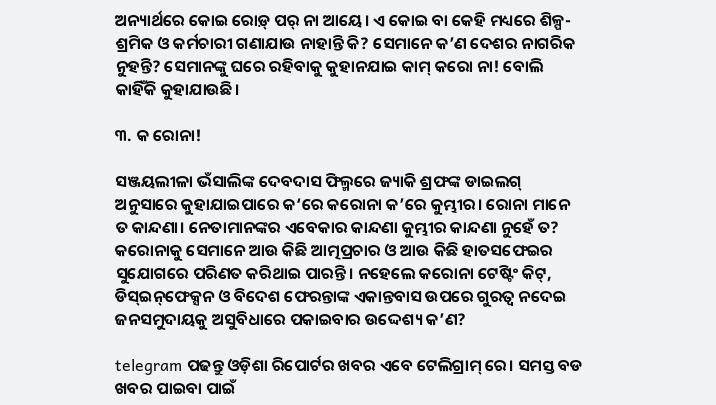ଅନ୍ୟାର୍ଥରେ କୋଇ ରୋଡ଼୍‌ ପର୍‌ ନା ଆୟେ। ଏ କୋଇ ବା କେହି ମଧ୍ୟରେ ଶିଳ୍ପ-ଶ୍ରମିକ ଓ କର୍ମଚାରୀ ଗଣାଯାଉ ନାହାନ୍ତି କି? ସେମାନେ କ’ଣ ଦେଶର ନାଗରିକ ନୁହନ୍ତି? ସେମାନଙ୍କୁ ଘରେ ରହିବାକୁ କୁହାନଯାଇ କାମ୍‌ କରୋ ନା! ବୋଲି କାହିଁକି କୁହାଯାଉଛି।

୩. କ ରୋନା!

ସଞ୍ଜୟଲୀଳା ଭଁସାଲିଙ୍କ ଦେବଦାସ ଫିଲ୍ମରେ ଜ୍ୟାକି ଶ୍ରଫଙ୍କ ଡାଇଲଗ୍‌ ଅନୁସାରେ କୁହାଯାଇପାରେ କ‘ରେ କରୋନା କ’ରେ କୁମ୍ଭୀର। ରୋନା ମାନେ ତ କାନ୍ଦଣା। ନେତାମାନଙ୍କର ଏବେକାର କାନ୍ଦଣା କୁମ୍ଭୀର କାନ୍ଦଣା ନୁହେଁ ତ? କରୋନାକୁ ସେମାନେ ଆଉ କିଛି ଆତ୍ମପ୍ରଚାର ଓ ଆଉ କିଛି ହାତସଫେଇର ସୁଯୋଗରେ ପରିଣତ କରିଥାଇ ପାରନ୍ତି। ନହେଲେ କରୋନା ଟେଷ୍ଟିଂ କିଟ୍‌, ଡିସ୍‌ଇନ୍‌ଫେକ୍ସନ ଓ ବିଦେଶ ଫେରନ୍ତାଙ୍କ ଏକାନ୍ତବାସ ଉପରେ ଗୁରତ୍ୱ ନଦେଇ ଜନସମୁଦାୟକୁ ଅସୁବିଧାରେ ପକାଇବାର ଉଦ୍ଦେଶ୍ୟ କ’ଣ?

telegram ପଢନ୍ତୁ ଓଡ଼ିଶା ରିପୋର୍ଟର ଖବର ଏବେ ଟେଲିଗ୍ରାମ୍ ରେ। ସମସ୍ତ ବଡ ଖବର ପାଇବା ପାଇଁ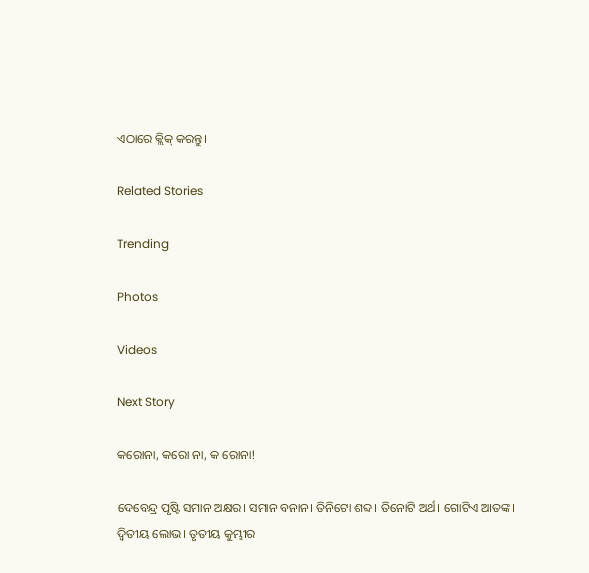ଏଠାରେ କ୍ଲିକ୍ କରନ୍ତୁ।

Related Stories

Trending

Photos

Videos

Next Story

କରୋନା, କରୋ ନା, କ ରୋନା!

ଦେବେନ୍ଦ୍ର ପୃଷ୍ଟି ସମାନ ଅକ୍ଷର। ସମାନ ବନାନ। ତିନିଟୋ ଶବ୍ଦ। ତିନୋଟି ଅର୍ଥ। ଗୋଟିଏ ଆତଙ୍କ। ଦ୍ୱିତୀୟ ଲୋଭ। ତୃତୀୟ କୁମ୍ଭୀର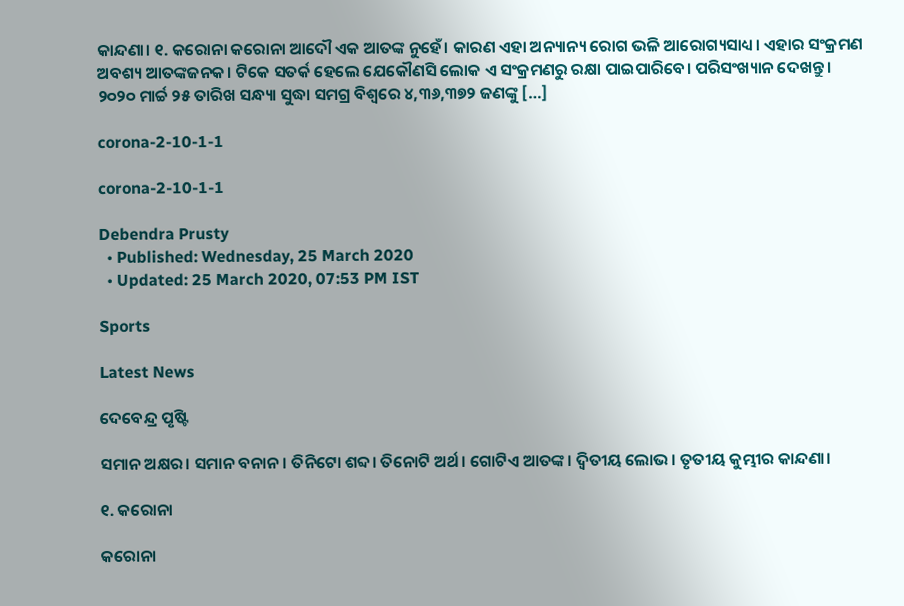କାନ୍ଦଣା। ୧. କରୋନା କରୋନା ଆଦୌ ଏକ ଆତଙ୍କ ନୁହେଁ। କାରଣ ଏହା ଅନ୍ୟାନ୍ୟ ରୋଗ ଭଳି ଆରୋଗ୍ୟସାଧ୍ୟ। ଏହାର ସଂକ୍ରମଣ ଅବଶ୍ୟ ଆତଙ୍କଜନକ। ଟିକେ ସତର୍କ ହେଲେ ଯେକୌଣସି ଲୋକ ଏ ସଂକ୍ରମଣରୁ ରକ୍ଷା ପାଇପାରିବେ। ପରିସଂଖ୍ୟାନ ଦେଖନ୍ତୁ। ୨୦୨୦ ମାର୍ଚ୍ଚ ୨୫ ତାରିଖ ସନ୍ଧ୍ୟା ସୁଦ୍ଧା ସମଗ୍ର ବିଶ୍ୱରେ ୪,୩୬,୩୭୨ ଜଣଙ୍କୁ […]

corona-2-10-1-1

corona-2-10-1-1

Debendra Prusty
  • Published: Wednesday, 25 March 2020
  • Updated: 25 March 2020, 07:53 PM IST

Sports

Latest News

ଦେବେନ୍ଦ୍ର ପୃଷ୍ଟି

ସମାନ ଅକ୍ଷର। ସମାନ ବନାନ। ତିନିଟୋ ଶବ୍ଦ। ତିନୋଟି ଅର୍ଥ। ଗୋଟିଏ ଆତଙ୍କ। ଦ୍ୱିତୀୟ ଲୋଭ। ତୃତୀୟ କୁମ୍ଭୀର କାନ୍ଦଣା।

୧. କରୋନା

କରୋନା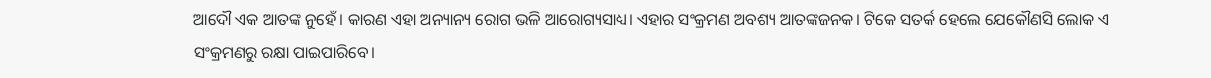ଆଦୌ ଏକ ଆତଙ୍କ ନୁହେଁ। କାରଣ ଏହା ଅନ୍ୟାନ୍ୟ ରୋଗ ଭଳି ଆରୋଗ୍ୟସାଧ୍ୟ। ଏହାର ସଂକ୍ରମଣ ଅବଶ୍ୟ ଆତଙ୍କଜନକ। ଟିକେ ସତର୍କ ହେଲେ ଯେକୌଣସି ଲୋକ ଏ ସଂକ୍ରମଣରୁ ରକ୍ଷା ପାଇପାରିବେ।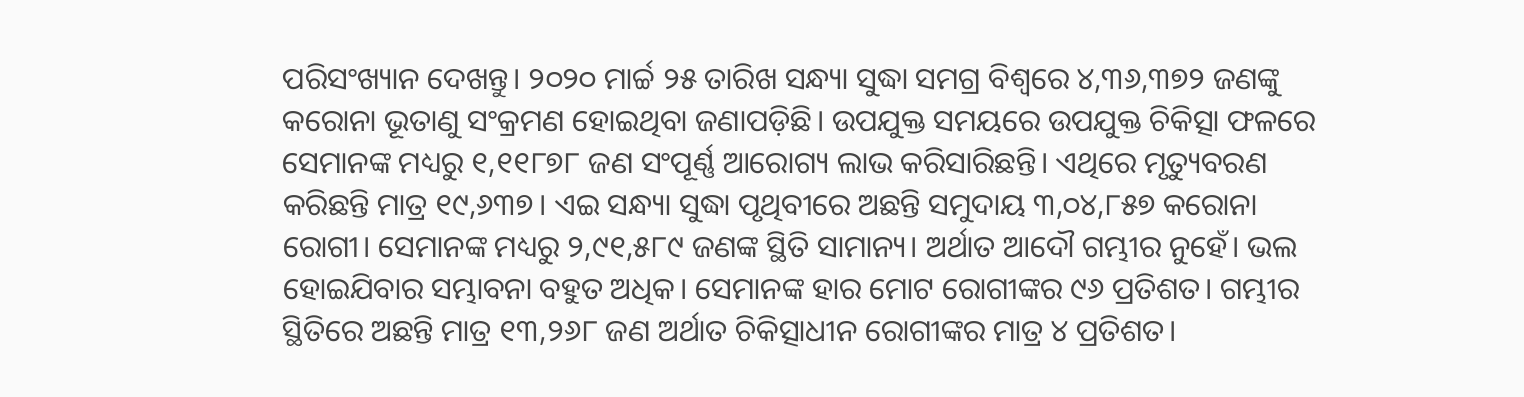ପରିସଂଖ୍ୟାନ ଦେଖନ୍ତୁ। ୨୦୨୦ ମାର୍ଚ୍ଚ ୨୫ ତାରିଖ ସନ୍ଧ୍ୟା ସୁଦ୍ଧା ସମଗ୍ର ବିଶ୍ୱରେ ୪,୩୬,୩୭୨ ଜଣଙ୍କୁ କରୋନା ଭୂତାଣୁ ସଂକ୍ରମଣ ହୋଇଥିବା ଜଣାପଡ଼ିଛି। ଉପଯୁକ୍ତ ସମୟରେ ଉପଯୁକ୍ତ ଚିକିତ୍ସା ଫଳରେ ସେମାନଙ୍କ ମଧ୍ୟରୁ ୧,୧୧୮୭୮ ଜଣ ସଂପୂର୍ଣ୍ଣ ଆରୋଗ୍ୟ ଲାଭ କରିସାରିଛନ୍ତି। ଏଥିରେ ମୃତ୍ୟୁବରଣ କରିଛନ୍ତି ମାତ୍ର ୧୯,୬୩୭। ଏଇ ସନ୍ଧ୍ୟା ସୁଦ୍ଧା ପୃଥିବୀରେ ଅଛନ୍ତି ସମୁଦାୟ ୩,୦୪,୮୫୭ କରୋନା ରୋଗୀ। ସେମାନଙ୍କ ମଧ୍ୟରୁ ୨,୯୧,୫୮୯ ଜଣଙ୍କ ସ୍ଥିତି ସାମାନ୍ୟ। ଅର୍ଥାତ ଆଦୌ ଗମ୍ଭୀର ନୁହେଁ। ଭଲ ହୋଇଯିବାର ସମ୍ଭାବନା ବହୁତ ଅଧିକ। ସେମାନଙ୍କ ହାର ମୋଟ ରୋଗୀଙ୍କର ୯୬ ପ୍ରତିଶତ। ଗମ୍ଭୀର ସ୍ଥିତିରେ ଅଛନ୍ତି ମାତ୍ର ୧୩,୨୬୮ ଜଣ ଅର୍ଥାତ ଚିକିତ୍ସାଧୀନ ରୋଗୀଙ୍କର ମାତ୍ର ୪ ପ୍ରତିଶତ।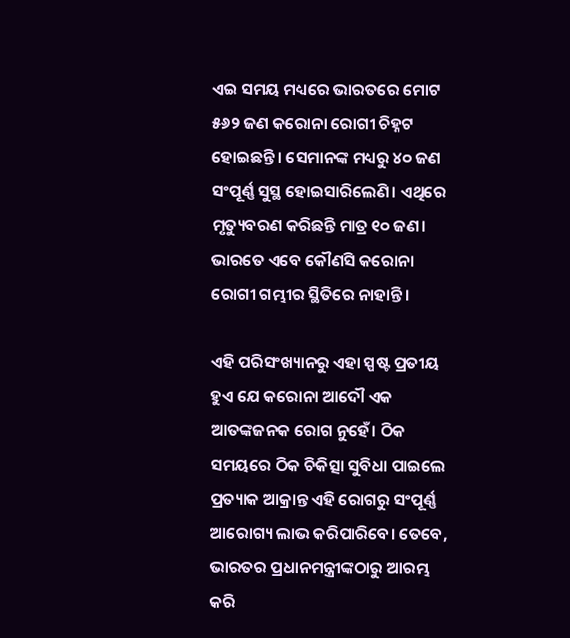ଏଇ ସମୟ ମଧ୍ୟରେ ଭାରତରେ ମୋଟ ୫୬୨ ଜଣ କରୋନା ରୋଗୀ ଚିହ୍ନଟ ହୋଇଛନ୍ତି। ସେମାନଙ୍କ ମଧ୍ୟରୁ ୪୦ ଜଣ ସଂପୂର୍ଣ୍ଣ ସୁସ୍ଥ ହୋଇସାରିଲେଣି। ଏଥିରେ ମୃତ୍ୟୁବରଣ କରିଛନ୍ତି ମାତ୍ର ୧୦ ଜଣ। ଭାରତେ ଏବେ କୌଣସି କରୋନା ରୋଗୀ ଗମ୍ଭୀର ସ୍ଥିତିରେ ନାହାନ୍ତି।

ଏହି ପରିସଂଖ୍ୟାନରୁ ଏହା ସ୍ପଷ୍ଟ ପ୍ରତୀୟ ହୁଏ ଯେ କରୋନା ଆଦୌ ଏକ ଆତଙ୍କଜନକ ରୋଗ ନୁହେଁ। ଠିକ ସମୟରେ ଠିକ ଚିକିତ୍ସା ସୁବିଧା ପାଇଲେ ପ୍ରତ୍ୟାକ ଆକ୍ରାନ୍ତ ଏହି ରୋଗରୁ ସଂପୂର୍ଣ୍ଣ ଆରୋଗ୍ୟ ଲାଭ କରିପାରିବେ। ତେବେ, ଭାରତର ପ୍ରଧାନମନ୍ତ୍ରୀଙ୍କଠାରୁ ଆରମ୍ଭ କରି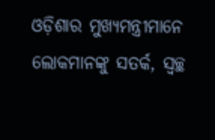ଓଡ଼ିଶାର ମୁଖ୍ୟମନ୍ତ୍ରୀମାନେ ଲୋକମାନଙ୍କୁ ସତର୍କ, ସ୍ୱଚ୍ଛ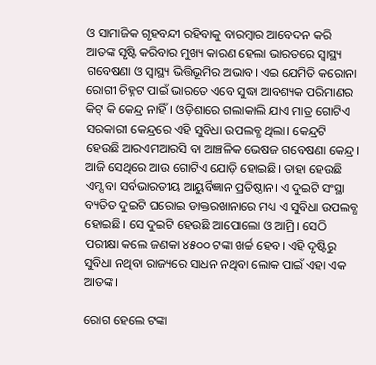ଓ ସାମାଜିକ ଗୃହବନ୍ଦୀ ରହିବାକୁ ବାରମ୍ବାର ଆବେଦନ କରି ଆତଙ୍କ ସୃଷ୍ଟି କରିବାର ମୁଖ୍ୟ କାରଣ ହେଲା ଭାରତରେ ସ୍ୱାସ୍ଥ୍ୟ ଗବେଷଣା ଓ ସ୍ୱାସ୍ଥ୍ୟ ଭିତ୍ତିଭୂମିର ଅଭାବ। ଏଇ ଯେମିତି କରୋନା ରୋଗୀ ଚିହ୍ନଟ ପାଇଁ ଭାରତେ ଏବେ ସୁଦ୍ଧା ଆବଶ୍ୟକ ପରିମାଣର କିଟ୍‌ କି କେନ୍ଦ୍ର ନାହିଁ। ଓଡ଼ିଶାରେ ଗଲାକାଲି ଯାଏ ମାତ୍ର ଗୋଟିଏ ସରକାରୀ କେନ୍ଦ୍ରରେ ଏହି ସୁବିଧା ଉପଲବ୍ଧ ଥିଲା। କେନ୍ଦ୍ରଟି ହେଉଛି ଆରଏମଆରସି ବା ଆଞ୍ଚଳିକ ଭେଷଜ ଗବେଷଣା କେନ୍ଦ୍ର। ଆଜି ସେଥିରେ ଆଉ ଗୋଟିଏ ଯୋଡ଼ି ହୋଇଛି। ତାହା ହେଉଛି ଏମ୍ସ ବା ସର୍ବଭାରତୀୟ ଆୟୁର୍ବିଜ୍ଞାନ ପ୍ରତିଷ୍ଠାନ। ଏ ଦୁଇଟି ସଂସ୍ଥା ବ୍ୟତିତ ଦୁଇଟି ଘରୋଇ ଡାକ୍ତରଖାନାରେ ମଧ୍ୟ ଏ ସୁବିଧା ଉପଲବ୍ଧ ହୋଇଛି। ସେ ଦୁଇଟି ହେଉଛି ଆପୋଲୋ ଓ ଆମ୍ରି। ସେଠି ପରୀକ୍ଷା କଲେ ଜଣକା ୪୫୦୦ ଟଙ୍କା ଖର୍ଚ୍ଚ ହେବ। ଏହି ଦୃଷ୍ଟିରୁ ସୁବିଧା ନଥିବା ରାଜ୍ୟରେ ସାଧନ ନଥିବା ଲୋକ ପାଇଁ ଏହା ଏକ ଆତଙ୍କ।

ରୋଗ ହେଲେ ଟଙ୍କା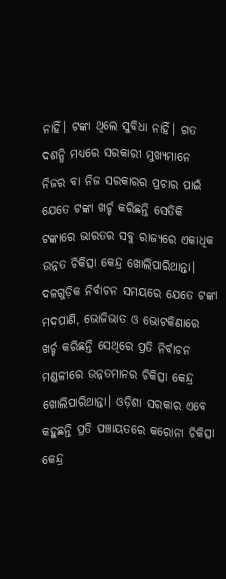ନାହିଁ। ଟଙ୍କା ଥିଲେ ସୁବିଧା ନାହିଁ। ଗତ ଦଶନ୍ଧି ମଧ୍ୟରେ ସରକାରୀ ମୁଖ୍ୟମାନେ ନିଜର ବା ନିଜ ସରକାରର ପ୍ରଚାର ପାଇଁ ଯେତେ ଟଙ୍କା ଖର୍ଚ୍ଚ କରିଛନ୍ତି ସେତିକି ଟଙ୍କାରେ ଭାରତର ସବୁ ରାଜ୍ୟରେ ଏକାଧିକ ଉନ୍ନତ ଚିକିତ୍ସା କେନ୍ଦ୍ର ଖୋଲିପାରିଥାନ୍ତା। ଦଳଗୁଡ଼ିକ ନିର୍ବାଚନ ସମୟରେ ଯେତେ ଟଙ୍କା ମଦପାଣି, ଭୋଜିଭାତ ଓ ଭୋଟକିଣାରେ ଖର୍ଚ୍ଚ କରିଛନ୍ତି ସେଥିରେ ପ୍ରତି ନିର୍ବାଚନ ମଣ୍ଡଳୀରେ ଉନ୍ନତମାନର ଚିକିତ୍ସା କେନ୍ଦ୍ର ଖୋଲିପାରିଥାନ୍ତା। ଓଡ଼ିଶା ସରକାର ଏବେ କହୁଛନ୍ତି ପ୍ରତି ପଞ୍ଚାୟତରେ କରୋନା ଚିକିତ୍ସା କେନ୍ଦ୍ର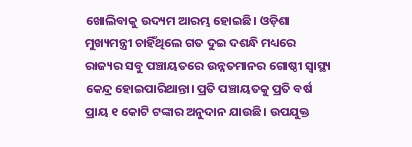ଖୋଲିବାକୁ ଉଦ୍ୟମ ଆରମ୍ଭ ହୋଇଛି। ଓଡ଼ିଶା ମୁଖ୍ୟମନ୍ତ୍ରୀ ଚାହିଁଥିଲେ ଗତ ଦୁଇ ଦଶନ୍ଧି ମଧ୍ୟରେ ରାଜ୍ୟର ସବୁ ପଞ୍ଚାୟତରେ ଉନ୍ନତମାନର ଗୋଷ୍ଠୀ ସ୍ୱାସ୍ଥ୍ୟ କେନ୍ଦ୍ର ହୋଇପାରିଥାନ୍ତା। ପ୍ରତି ପଞ୍ଚାୟତକୁ ପ୍ରତି ବର୍ଷ ପ୍ରାୟ ୧ କୋଟି ଟଙ୍କାର ଅନୁଦାନ ଯାଉଛି। ଉପଯୁକ୍ତ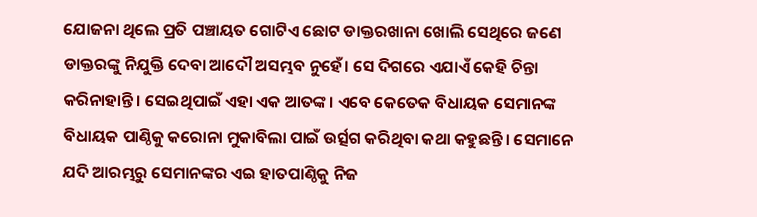ଯୋଜନା ଥିଲେ ପ୍ରତି ପଞ୍ଚାୟତ ଗୋଟିଏ ଛୋଟ ଡାକ୍ତରଖାନା ଖୋଲି ସେଥିରେ ଜଣେ ଡାକ୍ତରଙ୍କୁ ନିଯୁକ୍ତି ଦେବା ଆଦୌ ଅସମ୍ଭବ ନୁହେଁ। ସେ ଦିଗରେ ଏଯାଏଁ କେହି ଚିନ୍ତା କରିନାହାନ୍ତି। ସେଇଥିପାଇଁ ଏହା ଏକ ଆତଙ୍କ। ଏବେ କେତେକ ବିଧାୟକ ସେମାନଙ୍କ ବିଧାୟକ ପାଣ୍ଠିକୁ କରୋନା ମୁକାବିଲା ପାଇଁ ଉର୍ତ୍ସଗ କରିଥିବା କଥା କହୁଛନ୍ତି। ସେମାନେ ଯଦି ଆରମ୍ଭରୁ ସେମାନଙ୍କର ଏଇ ହାତପାଣ୍ଠିକୁ ନିଜ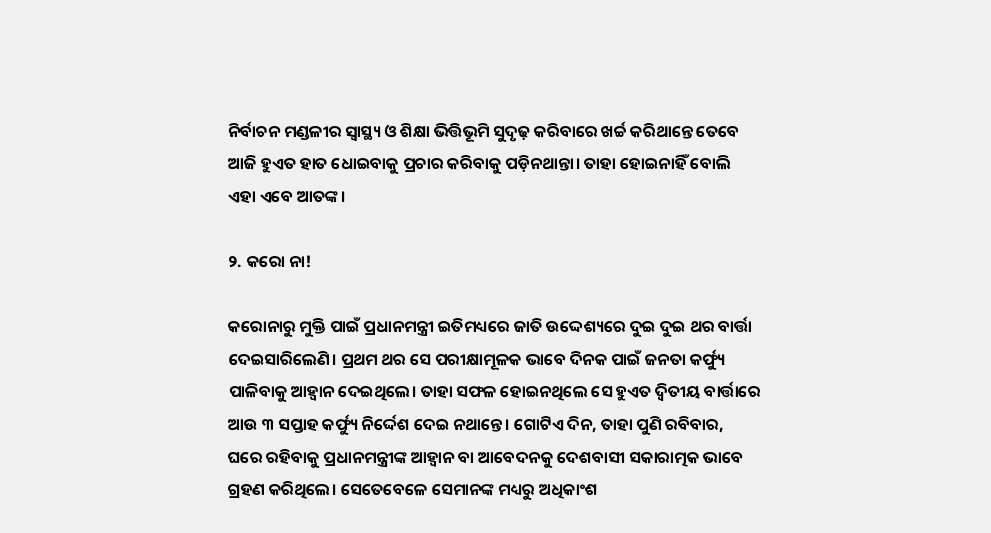ନିର୍ବାଚନ ମଣ୍ଡଳୀର ସ୍ୱାସ୍ଥ୍ୟ ଓ ଶିକ୍ଷା ଭିତ୍ତିଭୂମି ସୁଦୃଢ଼ କରିବାରେ ଖର୍ଚ୍ଚ କରିଥାନ୍ତେ ତେବେ ଆଜି ହୁଏତ ହାତ ଧୋଇବାକୁ ପ୍ରଚାର କରିବାକୁ ପଡ଼ିନଥାନ୍ତା। ତାହା ହୋଇନାହିଁ ବୋଲି ଏହା ଏବେ ଆତଙ୍କ।

୨. କରୋ ନା!

କରୋନାରୁ ମୁକ୍ତି ପାଇଁ ପ୍ରଧାନମନ୍ତ୍ରୀ ଇତିମଧ୍ୟରେ ଜାତି ଉଦ୍ଦେଶ୍ୟରେ ଦୁଇ ଦୁଇ ଥର ବାର୍ତ୍ତା ଦେଇସାରିଲେଣି। ପ୍ରଥମ ଥର ସେ ପରୀକ୍ଷାମୂଳକ ଭାବେ ଦିନକ ପାଇଁ ଜନତା କର୍ଫ୍ୟୁ ପାଳିବାକୁ ଆହ୍ୱାନ ଦେଇଥିଲେ। ତାହା ସଫଳ ହୋଇନଥିଲେ ସେ ହୁଏତ ଦ୍ୱିତୀୟ ବାର୍ତ୍ତାରେ ଆଉ ୩ ସପ୍ତାହ କର୍ଫ୍ୟୁ ନିର୍ଦ୍ଦେଶ ଦେଇ ନଥାନ୍ତେ। ଗୋଟିଏ ଦିନ, ତାହା ପୁଣି ରବିବାର, ଘରେ ରହିବାକୁ ପ୍ରଧାନମନ୍ତ୍ରୀଙ୍କ ଆହ୍ୱାନ ବା ଆବେଦନକୁ ଦେଶବାସୀ ସକାରାତ୍ମକ ଭାବେ ଗ୍ରହଣ କରିଥିଲେ। ସେତେବେଳେ ସେମାନଙ୍କ ମଧ୍ୟରୁ ଅଧିକାଂଶ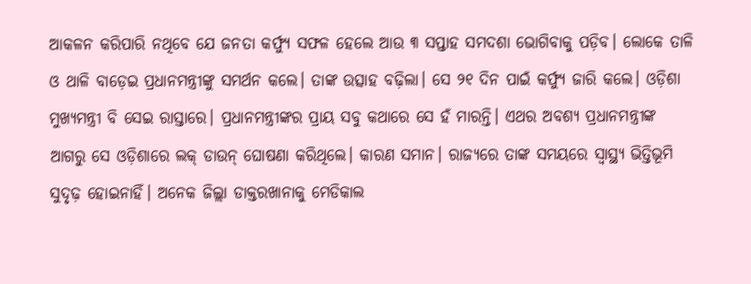ଆକଳନ କରିପାରି ନଥିବେ ଯେ ଜନତା କର୍ଫ୍ୟୁ ସଫଳ ହେଲେ ଆଉ ୩ ସପ୍ତାହ ସମଦଶା ଭୋଗିବାକୁ ପଡ଼ିବ। ଲୋକେ ତାଳି ଓ ଥାଳି ବାଡ଼େଇ ପ୍ରଧାନମନ୍ତ୍ରୀଙ୍କୁ ସମର୍ଥନ କଲେ। ତାଙ୍କ ଉତ୍ସାହ ବଢ଼ିଲା। ସେ ୨୧ ଦିନ ପାଇଁ କର୍ଫ୍ୟୁ ଜାରି କଲେ। ଓଡ଼ିଶା ମୁଖ୍ୟମନ୍ତ୍ରୀ ବି ସେଇ ରାସ୍ତାରେ। ପ୍ରଧାନମନ୍ତ୍ରୀଙ୍କର ପ୍ରାୟ ସବୁ କଥାରେ ସେ ହଁ ମାରନ୍ତି। ଏଥର ଅବଶ୍ୟ ପ୍ରଧାନମନ୍ତ୍ରୀଙ୍କ ଆଗରୁ ସେ ଓଡ଼ିଶାରେ ଲକ୍‌ ଡାଉନ୍‌ ଘୋଷଣା କରିଥିଲେ। କାରଣ ସମାନ। ରାଜ୍ୟରେ ତାଙ୍କ ସମୟରେ ସ୍ୱାସ୍ଥ୍ୟ ଭିତ୍ତିଭୂମି ସୁଦୃଢ଼ ହୋଇନାହିଁ। ଅନେକ ଜିଲ୍ଲା ଡାକ୍ତରଖାନାକୁ ମେଡିକାଲ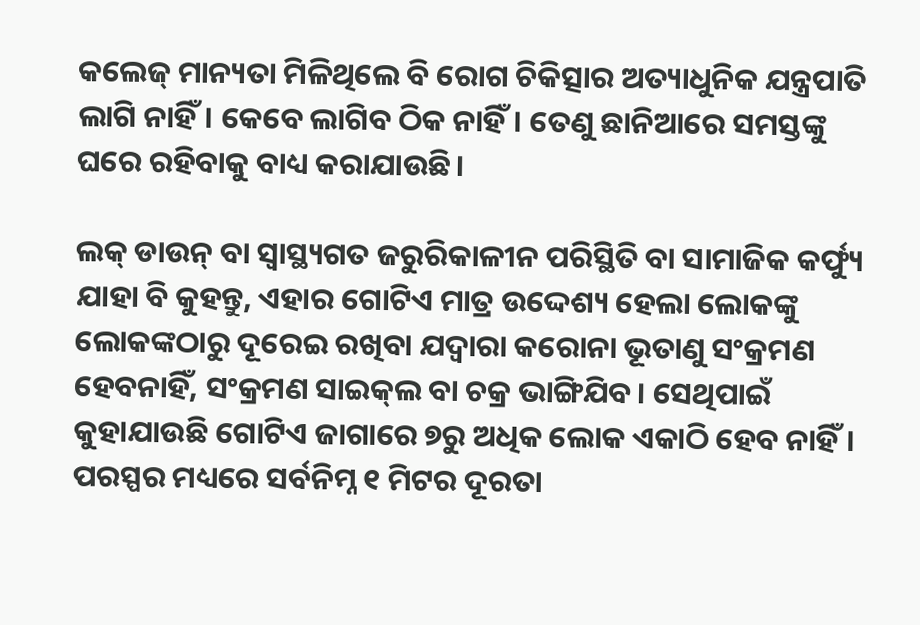କଲେଜ୍‌ ମାନ୍ୟତା ମିଳିଥିଲେ ବି ରୋଗ ଚିକିତ୍ସାର ଅତ୍ୟାଧୁନିକ ଯନ୍ତ୍ରପାତି ଲାଗି ନାହିଁ। କେବେ ଲାଗିବ ଠିକ ନାହିଁ। ତେଣୁ ଛାନିଆରେ ସମସ୍ତଙ୍କୁ ଘରେ ରହିବାକୁ ବାଧ୍ୟ କରାଯାଉଛି।

ଲକ୍‌ ଡାଉନ୍‌ ବା ସ୍ୱାସ୍ଥ୍ୟଗତ ଜରୁରିକାଳୀନ ପରିସ୍ଥିତି ବା ସାମାଜିକ କର୍ଫ୍ୟୁ ଯାହା ବି କୁହନ୍ତୁ, ଏହାର ଗୋଟିଏ ମାତ୍ର ଉଦ୍ଦେଶ୍ୟ ହେଲା ଲୋକଙ୍କୁ ଲୋକଙ୍କଠାରୁ ଦୂରେଇ ରଖିବା ଯଦ୍ୱାରା କରୋନା ଭୂତାଣୁ ସଂକ୍ରମଣ ହେବନାହିଁ, ସଂକ୍ରମଣ ସାଇକ୍‌ଲ ବା ଚକ୍ର ଭାଙ୍ଗିଯିବ। ସେଥିପାଇଁ କୁହାଯାଉଛି ଗୋଟିଏ ଜାଗାରେ ୭ରୁ ଅଧିକ ଲୋକ ଏକାଠି ହେବ ନାହିଁ। ପରସ୍ପର ମଧ୍ୟରେ ସର୍ବନିମ୍ନ ୧ ମିଟର ଦୂରତା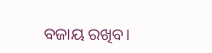ବଜାୟ ରଖିବ।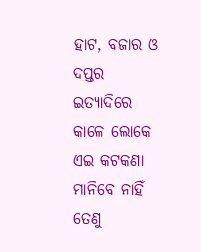ହାଟ, ବଜାର ଓ ଦପ୍ତର ଇତ୍ୟାଦିରେ କାଳେ ଲୋକେ ଏଇ କଟକଣା ମାନିବେ ନାହିଁ ତେଣୁ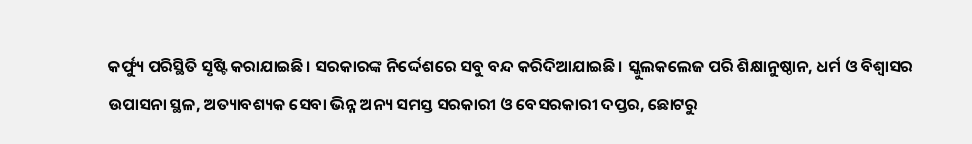କର୍ଫ୍ୟୁ ପରିସ୍ଥିତି ସୃଷ୍ଟି କରାଯାଇଛି। ସରକାରଙ୍କ ନିର୍ଦ୍ଦେଶରେ ସବୁ ବନ୍ଦ କରିଦିଆଯାଇଛି। ସ୍କୁଲକଲେଜ ପରି ଶିକ୍ଷାନୁଷ୍ଠାନ, ଧର୍ମ ଓ ବିଶ୍ୱାସର ଉପାସନା ସ୍ଥଳ, ଅତ୍ୟାବଶ୍ୟକ ସେବା ଭିନ୍ନ ଅନ୍ୟ ସମସ୍ତ ସରକାରୀ ଓ ବେସରକାରୀ ଦପ୍ତର, ଛୋଟରୁ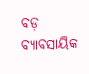ବଡ଼ ବ୍ୟାବସାୟିକ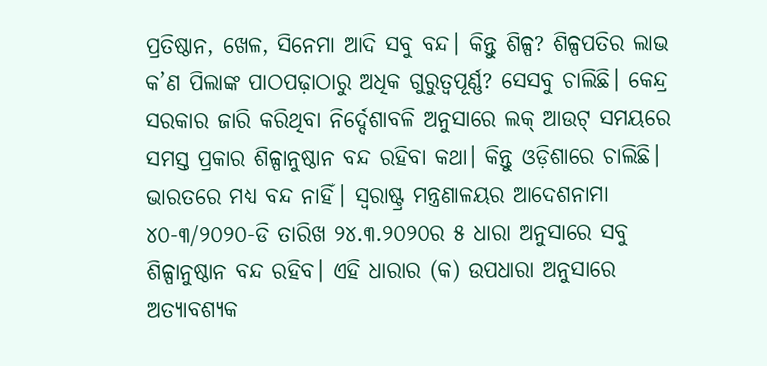ପ୍ରତିଷ୍ଠାନ, ଖେଳ, ସିନେମା ଆଦି ସବୁ ବନ୍ଦ। କିନ୍ତୁ ଶିଳ୍ପ? ଶିଳ୍ପପତିର ଲାଭ କ’ଣ ପିଲାଙ୍କ ପାଠପଢ଼ାଠାରୁ ଅଧିକ ଗୁରୁତ୍ୱପୂର୍ଣ୍ଣ? ସେସବୁ ଚାଲିଛି। କେନ୍ଦ୍ର ସରକାର ଜାରି କରିଥିବା ନିର୍ଦ୍ଦେଶାବଳି ଅନୁସାରେ ଲକ୍‌ ଆଉଟ୍‌ ସମୟରେ ସମସ୍ତ ପ୍ରକାର ଶିଳ୍ପାନୁଷ୍ଠାନ ବନ୍ଦ ରହିବା କଥା। କିନ୍ତୁ ଓଡ଼ିଶାରେ ଚାଲିଛି। ଭାରତରେ ମଧ୍ୟ ବନ୍ଦ ନାହିଁ। ସ୍ୱରାଷ୍ଟ୍ର ମନ୍ତ୍ରଣାଳୟର ଆଦେଶନାମା ୪୦-୩/୨୦୨୦-ଡି ତାରିଖ ୨୪.୩.୨୦୨୦ର ୫ ଧାରା ଅନୁସାରେ ସବୁ ଶିଳ୍ପାନୁଷ୍ଠାନ ବନ୍ଦ ରହିବ। ଏହି ଧାରାର (କ) ଉପଧାରା ଅନୁସାରେ ଅତ୍ୟାବଶ୍ୟକ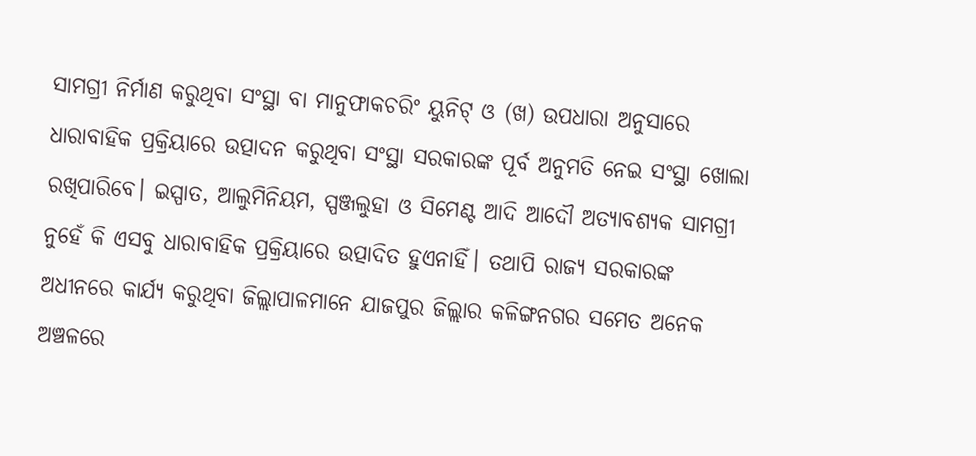ସାମଗ୍ରୀ ନିର୍ମାଣ କରୁଥିବା ସଂସ୍ଥା ବା ମାନୁଫାକଚରିଂ ୟୁନିଟ୍‌ ଓ (ଖ) ଉପଧାରା ଅନୁସାରେ ଧାରାବାହିକ ପ୍ରକ୍ରିୟାରେ ଉତ୍ପାଦନ କରୁଥିବା ସଂସ୍ଥା ସରକାରଙ୍କ ପୂର୍ବ ଅନୁମତି ନେଇ ସଂସ୍ଥା ଖୋଲା ରଖିପାରିବେ। ଇସ୍ପାତ, ଆଲୁମିନିୟମ, ସ୍ପଞ୍ଜଲୁହା ଓ ସିମେଣ୍ଟ ଆଦି ଆଦୌ ଅତ୍ୟାବଶ୍ୟକ ସାମଗ୍ରୀ ନୁହେଁ କି ଏସବୁ ଧାରାବାହିକ ପ୍ରକ୍ରିୟାରେ ଉତ୍ପାଦିତ ହୁଏନାହିଁ। ତଥାପି ରାଜ୍ୟ ସରକାରଙ୍କ ଅଧୀନରେ କାର୍ଯ୍ୟ କରୁଥିବା ଜିଲ୍ଲାପାଳମାନେ ଯାଜପୁର ଜିଲ୍ଲାର କଳିଙ୍ଗନଗର ସମେତ ଅନେକ ଅଞ୍ଚଳରେ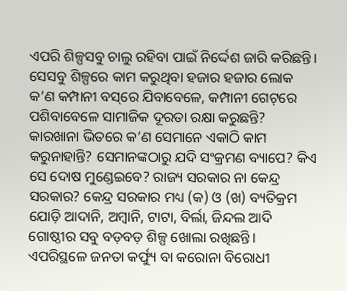ଏପରି ଶିଳ୍ପସବୁ ଚାଲୁ ରହିବା ପାଇଁ ନିର୍ଦ୍ଦେଶ ଜାରି କରିଛନ୍ତି। ସେସବୁ ଶିଳ୍ପରେ କାମ କରୁଥିବା ହଜାର ହଜାର ଲୋକ କ’ଣ କମ୍ପାନୀ ବସ୍‌ରେ ଯିବାବେଳେ, କମ୍ପାନୀ ଗେଟ୍‌ରେ ପଶିବାବେଳେ ସାମାଜିକ ଦୂରତା ରକ୍ଷା କରୁଛନ୍ତି? କାରଖାନା ଭିତରେ କ’ଣ ସେମାନେ ଏକାଠି କାମ କରୁନାହାନ୍ତି? ସେମାନଙ୍କଠାରୁ ଯଦି ସଂକ୍ରମଣ ବ୍ୟାପେ? କିଏ ସେ ଦୋଷ ମୁଣ୍ଡେଇବେ? ରାଜ୍ୟ ସରକାର ନା କେନ୍ଦ୍ର ସରକାର? କେନ୍ଦ୍ର ସରକାର ମଧ୍ୟ (କ) ଓ (ଖ) ବ୍ୟତିକ୍ରମ ଯୋଡ଼ି ଆଦାନି, ଅମ୍ବାନି, ଟାଟା, ବିର୍ଲା, ଜିନ୍ଦଲ ଆଦି ଗୋଷ୍ଠୀର ସବୁ ବଡ଼ବଡ଼ ଶିଳ୍ପ ଖୋଲା ରଖିଛନ୍ତି। ଏପରିସ୍ଥଳେ ଜନତା କର୍ଫ୍ୟୁ ବା କରୋନା ବିରୋଧୀ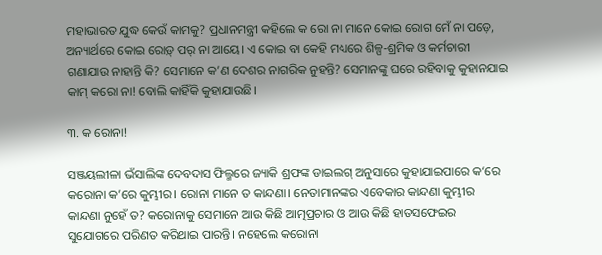ମହାଭାରତ ଯୁଦ୍ଧ କେଉଁ କାମକୁ? ପ୍ରଧାନମନ୍ତ୍ରୀ କହିଲେ କ ରୋ ନା ମାନେ କୋଇ ରୋଗ ମେଁ ନା ପଡ଼େ, ଅନ୍ୟାର୍ଥରେ କୋଇ ରୋଡ଼୍‌ ପର୍‌ ନା ଆୟେ। ଏ କୋଇ ବା କେହି ମଧ୍ୟରେ ଶିଳ୍ପ-ଶ୍ରମିକ ଓ କର୍ମଚାରୀ ଗଣାଯାଉ ନାହାନ୍ତି କି? ସେମାନେ କ’ଣ ଦେଶର ନାଗରିକ ନୁହନ୍ତି? ସେମାନଙ୍କୁ ଘରେ ରହିବାକୁ କୁହାନଯାଇ କାମ୍‌ କରୋ ନା! ବୋଲି କାହିଁକି କୁହାଯାଉଛି।

୩. କ ରୋନା!

ସଞ୍ଜୟଲୀଳା ଭଁସାଲିଙ୍କ ଦେବଦାସ ଫିଲ୍ମରେ ଜ୍ୟାକି ଶ୍ରଫଙ୍କ ଡାଇଲଗ୍‌ ଅନୁସାରେ କୁହାଯାଇପାରେ କ‘ରେ କରୋନା କ’ରେ କୁମ୍ଭୀର। ରୋନା ମାନେ ତ କାନ୍ଦଣା। ନେତାମାନଙ୍କର ଏବେକାର କାନ୍ଦଣା କୁମ୍ଭୀର କାନ୍ଦଣା ନୁହେଁ ତ? କରୋନାକୁ ସେମାନେ ଆଉ କିଛି ଆତ୍ମପ୍ରଚାର ଓ ଆଉ କିଛି ହାତସଫେଇର ସୁଯୋଗରେ ପରିଣତ କରିଥାଇ ପାରନ୍ତି। ନହେଲେ କରୋନା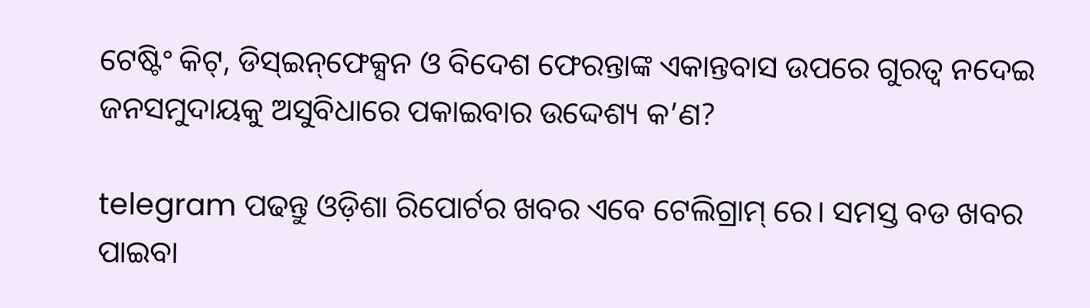ଟେଷ୍ଟିଂ କିଟ୍‌, ଡିସ୍‌ଇନ୍‌ଫେକ୍ସନ ଓ ବିଦେଶ ଫେରନ୍ତାଙ୍କ ଏକାନ୍ତବାସ ଉପରେ ଗୁରତ୍ୱ ନଦେଇ ଜନସମୁଦାୟକୁ ଅସୁବିଧାରେ ପକାଇବାର ଉଦ୍ଦେଶ୍ୟ କ’ଣ?

telegram ପଢନ୍ତୁ ଓଡ଼ିଶା ରିପୋର୍ଟର ଖବର ଏବେ ଟେଲିଗ୍ରାମ୍ ରେ। ସମସ୍ତ ବଡ ଖବର ପାଇବା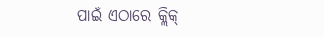ପାଇଁ ଏଠାରେ କ୍ଲିକ୍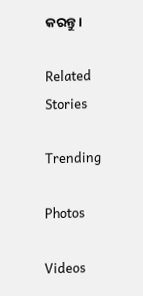କରନ୍ତୁ।

Related Stories

Trending

Photos

Videos